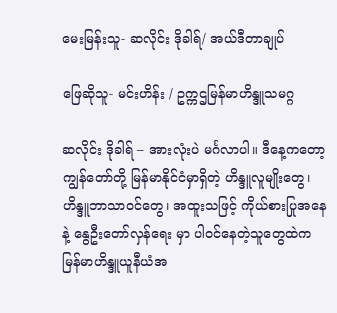မေးမြန်းသူ- ဆလိုင်း ဒိုခါရ်/ အယ်ဒီတာချုပ်

ဖြေဆိုသူ- မင်းဟိန်း / ဥက္ကဌမြန်မာဟိန္ဒူသမဂ္ဂ

ဆလိုင်း ဒိုခါရ် – အားလုံးပဲ မင်္ဂလာပါ။ ဒီနေ့ကတော့ ကျွန်တော်တို့ မြန်မာနိုင်ငံမှာရှိတဲ့ ဟိန္ဒူလူမျိုးတွေ၊ ဟိန္ဒူဘာသာဝင်တွေ၊ အထူးသဖြင့် ကိုယ်စားပြုအနေနဲ့ နွေဦးတော်လှန်ရေး မှာ ပါဝင်နေတဲ့သူတွေထဲက မြန်မာဟိန္ဒူယူနီယံအ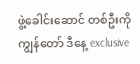ဖွဲ့ခေါင်းဆောင် တစ်ဦးကို ကျွန်တော် ဒီနေ့ exclusive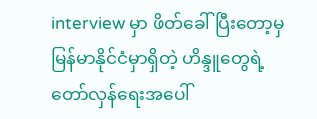interview မှာ ဖိတ်ခေါ်ပြီးတော့မှ မြန်မာနိုင်ငံမှာရှိတဲ့ ဟိန္ဒူတွေရဲ့ တော်လှန်ရေးအပေါ်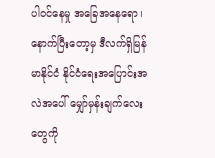ပါဝင်နေမှု အခြေအနေရော၊ နောက်ပြီးတော့မှ ဒီလက်ရှိမြန်မာနိုင်ငံ နိုင်ငံရေးအပြောင်းအလဲအပေါ် မျှော်မှန်းချက်လေးတွေကို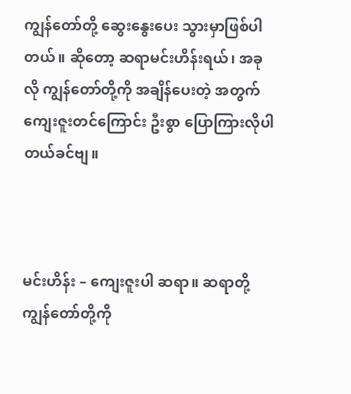ကျွန်တော်တို့ ဆွေးနွေးပေး သွားမှာဖြစ်ပါတယ်။ ဆိုတော့ ဆရာမင်းဟိန်းရယ်၊ အခုလို ကျွန်တော်တို့ကို အချိန်ပေးတဲ့ အတွက် ကျေးဇူးတင်ကြောင်း ဦးစွာ ပြောကြားလိုပါတယ်ခင်ဗျ။



မင်းဟိန်း – ကျေးဇူးပါ ဆရာ။ ဆရာတို့ ကျွန်တော်တို့ကို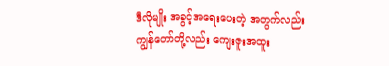ဒီလိုမျိုး အခွင့်အရေးပေးတဲ့ အတွက်လည်း ကျွန်တော်တို့လည်း ကျေးဇူးအထူး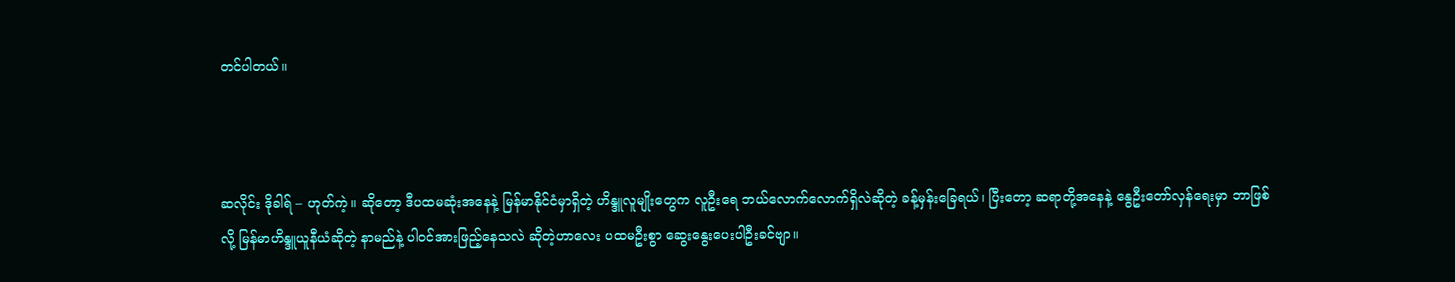တင်ပါတယ်။



ဆလိုင်း ဒိုခါရ် – ဟုတ်ကဲ့။ ဆိုတော့ ဒီပထမဆုံးအနေနဲ့ မြန်မာနိုင်ငံမှာရှိတဲ့ ဟိန္ဒူလူမျိုးတွေက လူဦးရေ ဘယ်လောက်လောက်ရှိလဲဆိုတဲ့ ခန့်မှန်းခြေရယ်၊ ပြီးတော့ ဆရာတို့အနေနဲ့ နွေဦးတော်လှန်ရေးမှာ ဘာဖြစ်လို့ မြန်မာဟိန္ဒူယူနီယံဆိုတဲ့ နာမည်နဲ့ ပါဝင်အားဖြည့်နေသလဲ ဆိုတဲ့ဟာလေး ပထမဦးစွာ ဆွေးနွေးပေးပါဦးခင်ဗျာ။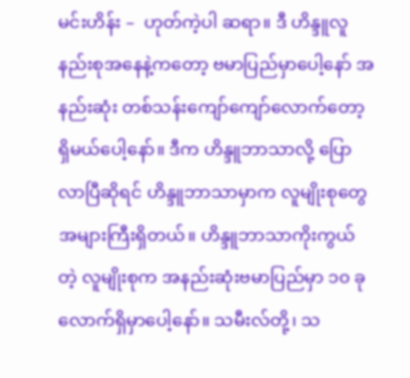မင်းဟိန်း –  ဟုတ်ကဲ့ပါ ဆရာ။ ဒီ ဟိန္ဒူလူနည်းစုအနေနဲ့ကတော့ ဗမာပြည်မှာပေါ့နော် အနည်းဆုံး တစ်သန်းကျော်ကျော်လောက်တော့ရှိမယ်ပေါ့နော်။ ဒီက ဟိန္ဒူဘာသာလို့ ပြောလာပြီဆိုရင် ဟိန္ဒူဘာသာမှာက လူမျိုးစုတွေအများကြီးရှိတယ်။ ဟိန္ဒူဘာသာကိုးကွယ်တဲ့ လူမျိုးစုက အနည်းဆုံးဗမာပြည်မှာ ၁၀ ခုလောက်ရှိမှာပေါ့နော်။ သမီးလ်တို့၊ သ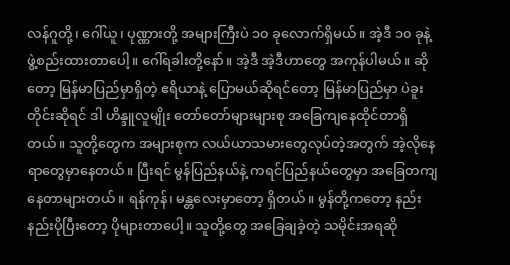လန်ဂူတို့၊ ဂေါ်ယူ၊ ပုဏ္ဏားတို့ အများကြီးပဲ ၁၀ ခုလောက်ရှိမယ်။ အဲ့ဒီ ၁၀ ခုနဲ့ ဖွဲ့စည်းထားတာပေါ့။ ဂေါ်ရခါးတို့နော်။ အဲ့ဒီ အဲ့ဒီဟာတွေ အကုန်ပါမယ်။ ဆိုတော့ မြန်မာပြည်မှာရှိတဲ့ ဧရိယာနဲ့ ပြောမယ်ဆိုရင်တော့ မြန်မာပြည်မှာ ပဲခူးတိုင်းဆိုရင် ဒါ ဟိန္ဒူလူမျိုး တော်တော်များများစု အခြေကျနေထိုင်တာရှိတယ်။ သူတို့တွေက အများစုက လယ်ယာသမားတွေလုပ်တဲ့အတွက် အဲ့လိုနေရာတွေမှာနေတယ်။ ပြီးရင် မွန်ပြည်နယ်နဲ့ ကရင်ပြည်နယ်တွေမှာ အခြေတကျ နေတာများတယ်။ ရန်ကုန်၊ မန္တလေးမှာတော့ ရှိတယ်။ မွန်တို့ကတော့ နည်းနည်းပိုပြီးတော့ ပိုများတာပေါ့။ သူတို့တွေ အခြေချခဲ့တဲ့ သမိုင်းအရဆို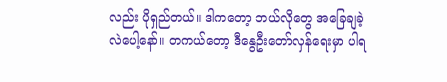လည်း ပိုရှည်တယ်။ ဒါကတော့ ဘယ်လိုတွေ အခြေချခဲ့လဲပေါ့နော်။ တကယ်တော့ ဒီနွေဦးတော်လှန်ရေးမှာ ပါရ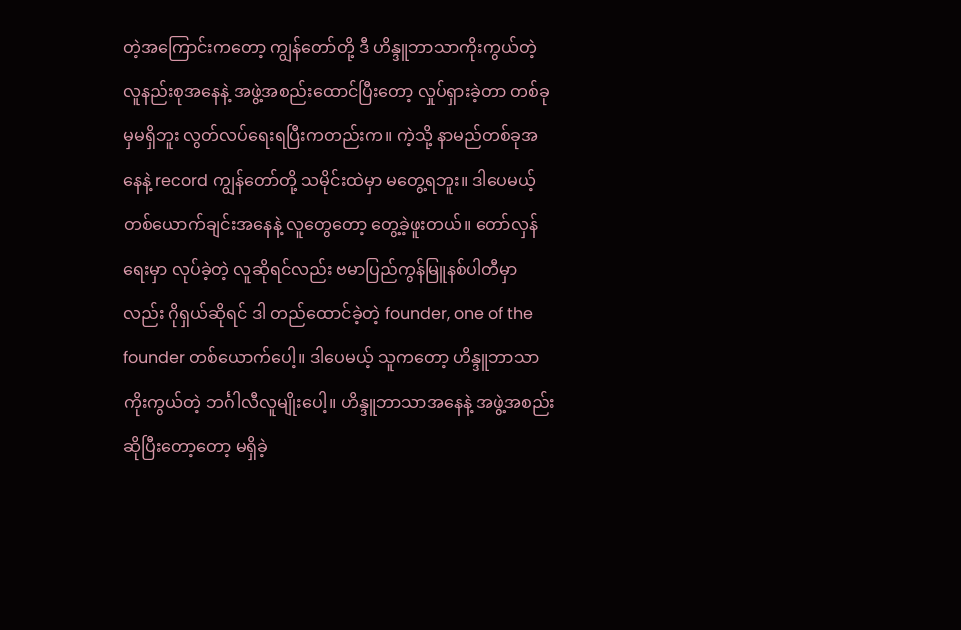တဲ့အကြောင်းကတော့ ကျွန်တော်တို့ ဒီ ဟိန္ဒူဘာသာကိုးကွယ်တဲ့ လူနည်းစုအနေနဲ့ အဖွဲ့အစည်းထောင်ပြီးတော့ လှုပ်ရှားခဲ့တာ တစ်ခုမှမရှိဘူး လွတ်လပ်ရေးရပြီးကတည်းက။ ကဲ့သို့ နာမည်တစ်ခုအနေနဲ့ record ကျွန်တော်တို့ သမိုင်းထဲမှာ မတွေ့ရဘူး။ ဒါပေမယ့် တစ်ယောက်ချင်းအနေနဲ့ လူတွေတော့ တွေ့ခဲ့ဖူးတယ်။ တော်လှန်ရေးမှာ လုပ်ခဲ့တဲ့ လူဆိုရင်လည်း ဗမာပြည်ကွန်မြူနစ်ပါတီမှာလည်း ဂိုရှယ်ဆိုရင် ဒါ တည်ထောင်ခဲ့တဲ့ founder, one of the founder တစ်ယောက်ပေါ့။ ဒါပေမယ့် သူကတော့ ဟိန္ဒူဘာသာ ကိုးကွယ်တဲ့ ဘင်္ဂါလီလူမျိုးပေါ့။ ဟိန္ဒူဘာသာအနေနဲ့ အဖွဲ့အစည်းဆိုပြီးတော့တော့ မရှိခဲ့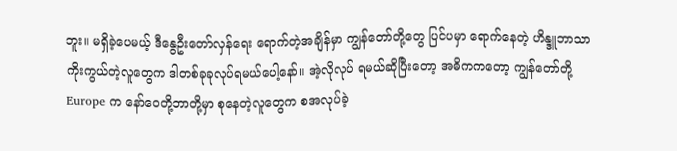ဘူး။ မရှိခဲ့ပေမယ့် ဒီနွေဦးတော်လှန်ရေး ရောက်တဲ့အချိန်မှာ ကျွန်တော်တို့တွေ ပြင်ပမှာ ရောက်နေတဲ့ ဟိန္ဒူဘာသာကိုးကွယ်တဲ့လူတွေက ဒါတစ်ခုခုလုပ်ရမယ်ပေါ့နော်။ အဲ့လိုလုပ် ရမယ်ဆိုပြီးတော့ အဓိကကတော့ ကျွန်တော်တို့ Europe က နော်ဝေတို့ဘာတို့မှာ စုနေတဲ့လူတွေက စအလုပ်ခဲ့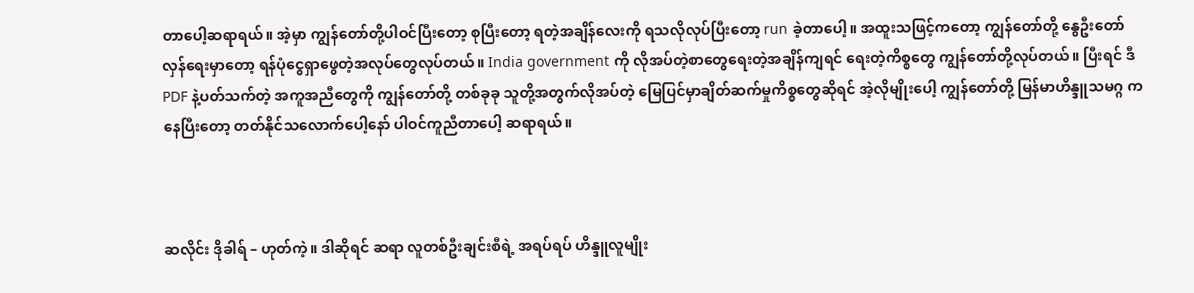တာပေါ့ဆရာရယ်။ အဲ့မှာ ကျွန်တော်တို့ပါဝင်ပြီးတော့ စုပြီးတော့ ရတဲ့အချိန်လေးကို ရသလိုလုပ်ပြီးတော့ run ခဲ့တာပေါ့။ အထူးသဖြင့်ကတော့ ကျွန်တော်တို့ နွေဦးတော်လှန်ရေးမှာတော့ ရန်ပုံငွေရှာဖွေတဲ့အလုပ်တွေလုပ်တယ်။ India government ကို လိုအပ်တဲ့စာတွေရေးတဲ့အချိန်ကျရင် ရေးတဲ့ကိစ္စတွေ ကျွန်တော်တို့လုပ်တယ်။ ပြီးရင် ဒီ PDF နဲ့ပတ်သက်တဲ့ အကူအညီတွေကို ကျွန်တော်တို့ တစ်ခုခု သူတို့အတွက်လိုအပ်တဲ့ မြေပြင်မှာချိတ်ဆက်မှုကိစ္စတွေဆိုရင် အဲ့လိုမျိုးပေါ့ ကျွန်တော်တို့ မြန်မာဟိန္ဒူသမဂ္ဂ ကနေပြီးတော့ တတ်နိုင်သလောက်ပေါ့နော် ပါဝင်ကူညီတာပေါ့ ဆရာရယ်။



ဆလိုင်း ဒိုခါရ် – ဟုတ်ကဲ့။ ဒါဆိုရင် ဆရာ လူတစ်ဦးချင်းစီရဲ့ အရပ်ရပ် ဟိန္ဒူလူမျိုး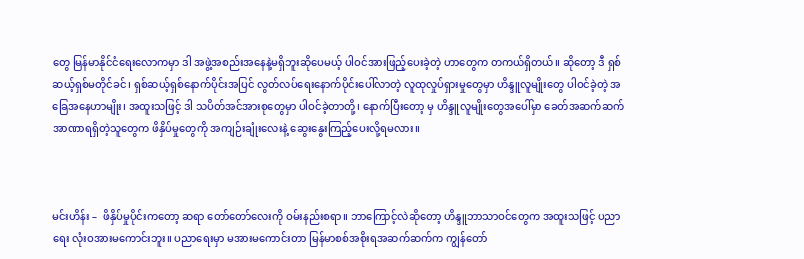တွေ မြန်မာနိုင်ငံရေးလောကမှာ ဒါ အဖွဲ့အစည်းအနေနဲ့မရှိဘူးဆိုပေမယ့် ပါဝင်အားဖြည့်ပေးခဲ့တဲ့ ဟာတွေက တကယ်ရှိတယ်။ ဆိုတော့ ဒီ ရှစ်ဆယ့်ရှစ်မတိုင်ခင်၊ ရှစ်ဆယ့်ရှစ်နောက်ပိုင်းအပြင် လွတ်လပ်ရေးနောက်ပိုင်းပေါ်လာတဲ့ လူထုလှုပ်ရှားမှုတွေမှာ ဟိန္ဒူလူမျိုးတွေ ပါဝင်ခဲ့တဲ့ အခြေအနေဟာမျိုး၊ အထူးသဖြင့် ဒါ သပိတ်အင်အားစုတွေမှာ ပါဝင်ခဲ့တာတို့၊ နောက်ပြီးတော့ မှ ဟိန္ဒူလူမျိုးတွေအပေါ်မှာ ခေတ်အဆက်ဆက် အာဏာရရှိတဲ့သူတွေက ဖိနှိပ်မှုတွေကို အကျဉ်းချုံးလေးနဲ့ ဆွေးနွေးကြည့်ပေးလို့ရမလား။



မင်းဟိန်း –  ဖိနှိပ်မှုပိုင်းကတော့ ဆရာ တော်တော်လေးကို ဝမ်းနည်းစရာ။ ဘာကြောင့်လဲဆိုတော့ ဟိန္ဒူဘာသာဝင်တွေက အထူးသဖြင့် ပညာရေး လုံးဝအားမကောင်းဘူး။ ပညာရေးမှာ မအားမကောင်းတာ မြန်မာစစ်အစိုးရအဆက်ဆက်က ကျွန်တော်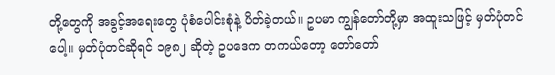တို့တွေကို အခွင့်အရေးတွေ ပုံစံပေါင်းစုံနဲ့ ပိတ်ခဲ့တယ်။ ဥပမာ ကျွန်တော်တို့မှာ အထူးသဖြင့် မှတ်ပုံတင်ပေါ့။ မှတ်ပုံတင်ဆိုရင် ၁၉၈၂ ဆိုတဲ့ ဥပဒေက တကယ်တော့ တော်တော်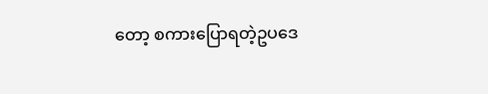တော့ စကားပြောရတဲ့ဥပဒေ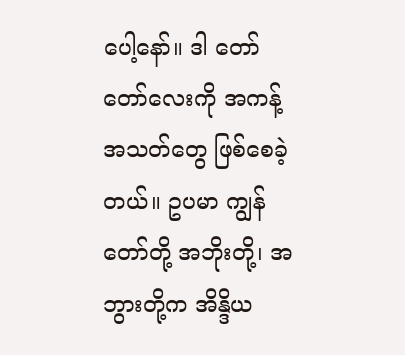ပေါ့နော်။ ဒါ တော်တော်လေးကို အကန့်အသတ်တွေ ဖြစ်စေခဲ့တယ်။ ဥပမာ ကျွန်တော်တို့ အဘိုးတို့၊ အဘွားတို့က အိန္ဒိယ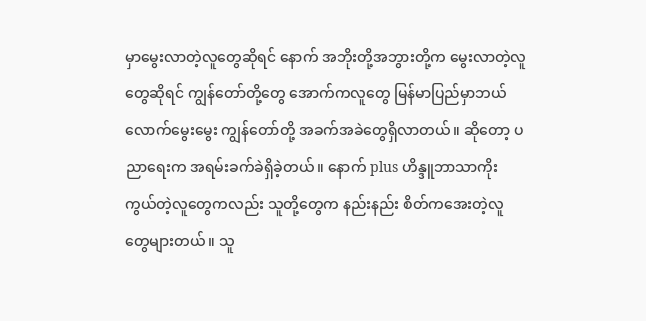မှာမွေးလာတဲ့လူတွေဆိုရင် နောက် အဘိုးတို့အဘွားတို့က မွေးလာတဲ့လူတွေဆိုရင် ကျွန်တော်တို့တွေ အောက်ကလူတွေ မြန်မာပြည်မှာဘယ်လောက်မွေးမွေး ကျွန်တော်တို့ အခက်အခဲတွေရှိလာတယ်။ ဆိုတော့ ပညာရေးက အရမ်းခက်ခဲရှိခဲ့တယ်။ နောက် plus ဟိန္ဒူဘာသာကိုးကွယ်တဲ့လူတွေကလည်း သူတို့တွေက နည်းနည်း စိတ်ကအေးတဲ့လူတွေများတယ်။ သူ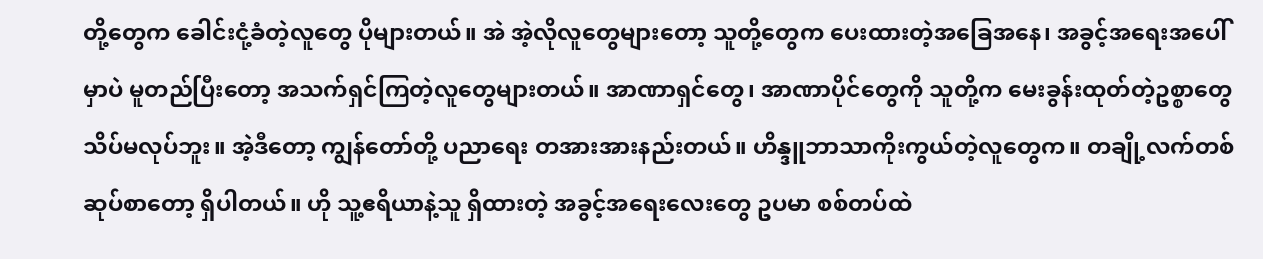တို့တွေက ခေါင်းငုံ့ခံတဲ့လူတွေ ပိုများတယ်။ အဲ အဲ့လိုလူတွေများတော့ သူတို့တွေက ပေးထားတဲ့အခြေအနေ၊ အခွင့်အရေးအပေါ်မှာပဲ မူတည်ပြီးတော့ အသက်ရှင်ကြတဲ့လူတွေများတယ်။ အာဏာရှင်တွေ၊ အာဏာပိုင်တွေကို သူတို့က မေးခွန်းထုတ်တဲ့ဥစ္စာတွေ သိပ်မလုပ်ဘူး။ အဲ့ဒီတော့ ကျွန်တော်တို့ ပညာရေး တအားအားနည်းတယ်။ ဟိန္ဒူဘာသာကိုးကွယ်တဲ့လူတွေက။ တချို့လက်တစ်ဆုပ်စာတော့ ရှိပါတယ်။ ဟို သူ့ဧရိယာနဲ့သူ ရှိထားတဲ့ အခွင့်အရေးလေးတွေ ဥပမာ စစ်တပ်ထဲ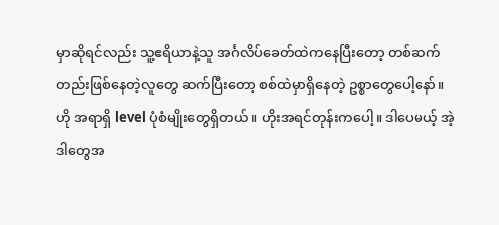မှာဆိုရင်လည်း သူ့ဧရိယာနဲ့သူ အင်္ဂလိပ်ခေတ်ထဲကနေပြီးတော့ တစ်ဆက်တည်းဖြစ်နေတဲ့လူတွေ ဆက်ပြီးတော့ စစ်ထဲမှာရှိနေတဲ့ ဥစ္စာတွေပေါ့နော်။ ဟို အရာရှိ level ပုံစံမျိုးတွေရှိတယ်။ ဟိုးအရင်တုန်းကပေါ့။ ဒါပေမယ့် အဲ့ဒါတွေအ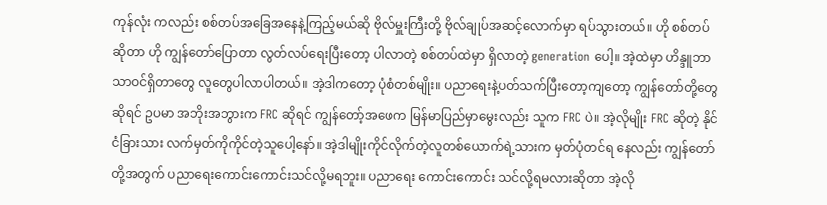ကုန်လုံး ကလည်း စစ်တပ်အခြေအနေနဲ့ကြည့်မယ်ဆို ဗိုလ်မှူးကြီးတို့ ဗိုလ်ချုပ်အဆင့်လောက်မှာ ရပ်သွားတယ်။ ဟို စစ်တပ်ဆိုတာ ဟို ကျွန်တော်ပြောတာ လွတ်လပ်ရေးပြီးတော့ ပါလာတဲ့ စစ်တပ်ထဲမှာ ရှိလာတဲ့ generation ပေါ့။ အဲ့ထဲမှာ ဟိန္ဒူဘာသာဝင်ရှိတာတွေ လူတွေပါလာပါတယ်။ အဲ့ဒါကတော့ ပုံစံတစ်မျိုး။ ပညာရေးနဲ့ပတ်သက်ပြီးတော့ကျတော့ ကျွန်တော်တို့တွေဆိုရင် ဥပမာ အဘိုးအဘွားက FRC ဆိုရင် ကျွန်တော့်အဖေက မြန်မာပြည်မှာမွေးလည်း သူက FRC ပဲ။ အဲ့လိုမျိုး FRC ဆိုတဲ့ နိုင်ငံခြားသား လက်မှတ်ကိုကိုင်တဲ့သူပေါ့နော်။ အဲ့ဒါမျိုးကိုင်လိုက်တဲ့လူတစ်ယောက်ရဲ့သားက မှတ်ပုံတင်ရ နေလည်း ကျွန်တော်တို့အတွက် ပညာရေးကောင်းကောင်းသင်လို့မရဘူး။ ပညာရေး ကောင်းကောင်း သင်လို့ရမလားဆိုတာ အဲ့လို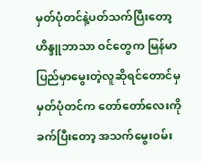မှတ်ပုံတင်နဲ့ပတ်သက်ပြီးတော့ ဟိန္ဒူဘာသာ ဝင်တွေက မြန်မာပြည်မှာမွေးတဲ့လူဆိုရင်တောင်မှ မှတ်ပုံတင်က တော်တော်လေးကို ခက်ပြီးတော့ အသက်မွေးဝမ်း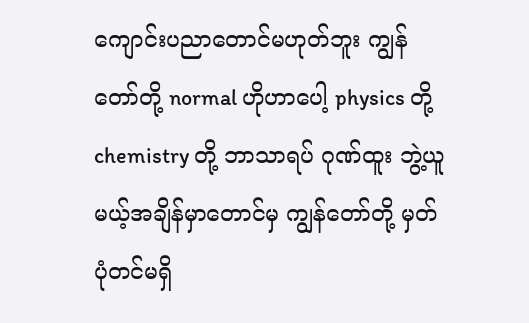ကျောင်းပညာတောင်မဟုတ်ဘူး ကျွန်တော်တို့ normal ဟိုဟာပေါ့ physics တို့ chemistry တို့ ဘာသာရပ် ဂုဏ်ထူး ဘွဲ့ယူမယ့်အချိန်မှာတောင်မှ ကျွန်တော်တို့ မှတ်ပုံတင်မရှိ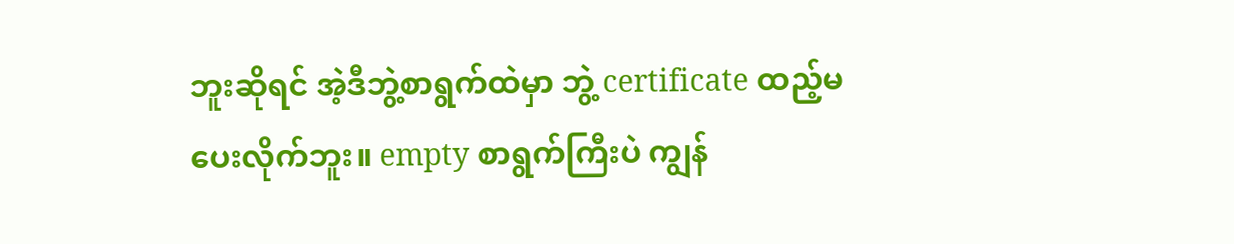ဘူးဆိုရင် အဲ့ဒီဘွဲ့စာရွက်ထဲမှာ ဘွဲ့ certificate ထည့်မပေးလိုက်ဘူး။ empty စာရွက်ကြီးပဲ ကျွန်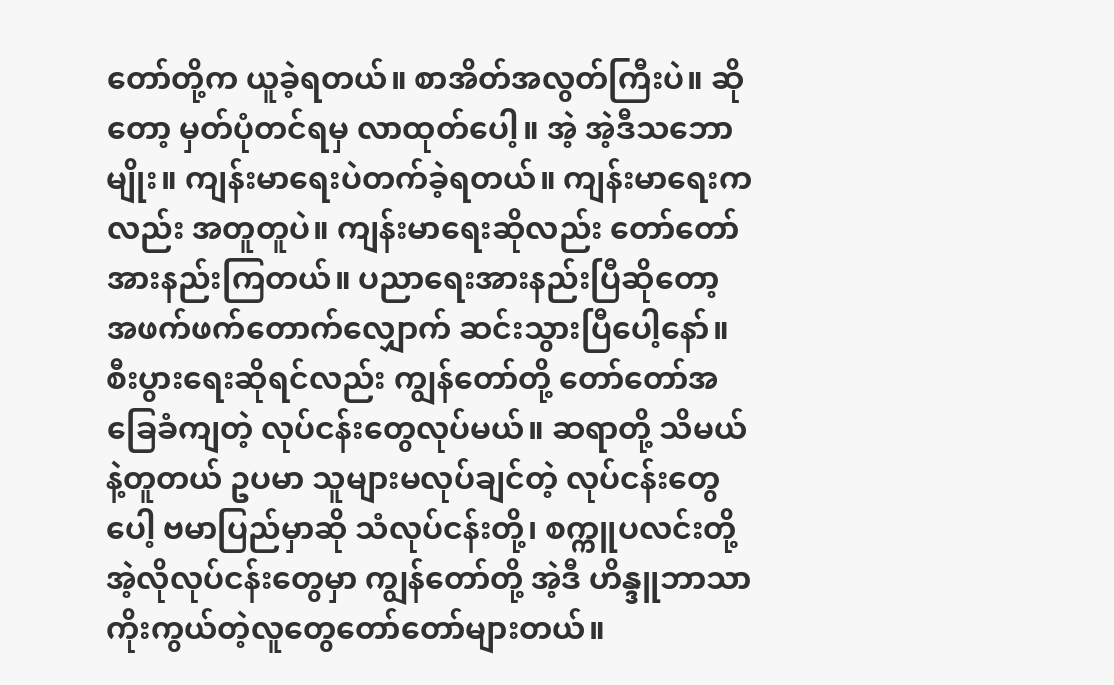တော်တို့က ယူခဲ့ရတယ်။ စာအိတ်အလွတ်ကြီးပဲ။ ဆိုတော့ မှတ်ပုံတင်ရမှ လာထုတ်ပေါ့။ အဲ့ အဲ့ဒီသဘောမျိုး။ ကျန်းမာရေးပဲတက်ခဲ့ရတယ်။ ကျန်းမာရေးကလည်း အတူတူပဲ။ ကျန်းမာရေးဆိုလည်း တော်တော်အားနည်းကြတယ်။ ပညာရေးအားနည်းပြီဆိုတော့ အဖက်ဖက်တောက်လျှောက် ဆင်းသွားပြီပေါ့နော်။ စီးပွားရေးဆိုရင်လည်း ကျွန်တော်တို့ တော်တော်အခြေခံကျတဲ့ လုပ်ငန်းတွေလုပ်မယ်။ ဆရာတို့ သိမယ်နဲ့တူတယ် ဥပမာ သူများမလုပ်ချင်တဲ့ လုပ်ငန်းတွေပေါ့ ဗမာပြည်မှာဆို သံလုပ်ငန်းတို့၊ စက္ကူပလင်းတို့ အဲ့လိုလုပ်ငန်းတွေမှာ ကျွန်တော်တို့ အဲ့ဒီ ဟိန္ဒူဘာသာကိုးကွယ်တဲ့လူတွေတော်တော်များတယ်။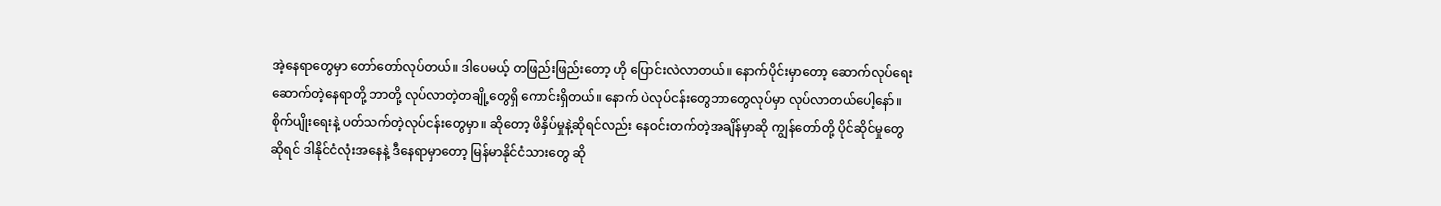အဲ့နေရာတွေမှာ တော်တော်လုပ်တယ်။ ဒါပေမယ့် တဖြည်းဖြည်းတော့ ဟို ပြောင်းလဲလာတယ်။ နောက်ပိုင်းမှာတော့ ဆောက်လုပ်ရေးဆောက်တဲ့နေရာတို့ ဘာတို့ လုပ်လာတဲ့တချို့တွေရှိ ကောင်းရှိတယ်။ နောက် ပဲလုပ်ငန်းတွေဘာတွေလုပ်မှာ လုပ်လာတယ်ပေါ့နော်။ စိုက်ပျိုးရေးနဲ့ ပတ်သက်တဲ့လုပ်ငန်းတွေမှာ။ ဆိုတော့ ဖိနှိပ်မှုနဲ့ဆိုရင်လည်း နေဝင်းတက်တဲ့အချိန်မှာဆို ကျွန်တော်တို့ ပိုင်ဆိုင်မှုတွေဆိုရင် ဒါနိုင်ငံလုံးအနေနဲ့ ဒီနေရာမှာတော့ မြန်မာနိုင်ငံသားတွေ ဆို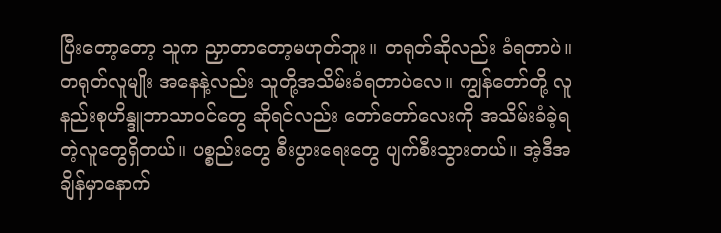ပြီးတော့တော့ သူက ညှာတာတော့မဟုတ်ဘူး။ တရုတ်ဆိုလည်း ခံရတာပဲ။ တရုတ်လူမျိုး အနေနဲ့လည်း သူတို့အသိမ်းခံရတာပဲလေ။ ကျွန်တော်တို့ လူနည်းစုဟိန္ဒူဘာသာဝင်တွေ ဆိုရင်လည်း တော်တော်လေးကို အသိမ်းခံခဲ့ရတဲ့လူတွေရှိတယ်။ ပစ္စည်းတွေ စီးပွားရေးတွေ ပျက်စီးသွားတယ်။ အဲ့ဒီအချိန်မှာနောက်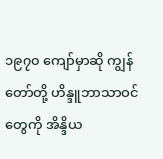၁၉၇၀ ကျော်မှာဆို ကျွန်တော်တို့ ဟိန္ဒူဘာသာဝင် တွေကို အိန္ဒိယ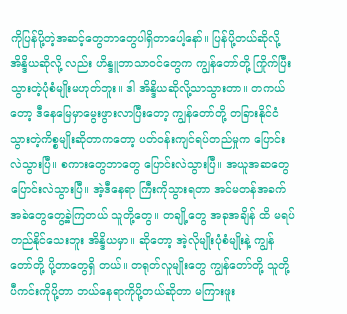ကိုပြန်ပို့တဲ့အဆင့်တွေဘာတွေပါရှိတာပေါ့နော်။ ပြန်ပို့တယ်ဆိုလို့ အိန္ဒိယဆိုလို့ လည်း ဟိန္ဒူဘာသာဝင်တွေက ကျွန်တော်တို့ ကြိုက်ပြီးသွားတဲ့ပုံစံမျိုးမဟုတ်ဘူး။ ဒါ အိန္ဒိယဆိုလို့သာသွားတာ။ တကယ်တော့ ဒီနေမြေမှာမွေးဖွားလာပြီးတော့ ကျွန်တော်တို့ တခြားနိုင်ငံသွားတဲ့ကိစ္စမျိုးဆိုတာကတော့ ပတ်ဝန်းကျင်ရပ်တည်မှုက ပြောင်းလဲသွားပြီ။ စကားတွေဘာတွေ ပြောင်းလဲသွားပြီ။ အယူအဆတွေ ပြောင်းလဲသွားပြီ။ အဲ့ဒီနေရာ ကြီးကိုသွားရတာ အင်မတန်အခက်အခဲတွေတွေ့ခဲ့ကြတယ် သူတို့တွေ။ တချို့တွေ အခုအချိန် ထိ မရပ်တည်နိုင်သေးဘူး အိန္ဒိယမှာ။ ဆိုတော့ အဲ့လိုမျိုးပုံစံမျိုးနဲ့ ကျွန်တော်တို့ ပို့တာတွေရှိ တယ်။ တရုတ်လူမျိုးတွေ ကျွန်တော်တို့ သူတို့ ပီကင်းကိုပို့တာ ဘယ်နေရာကိုပို့တယ်ဆိုတာ မကြားဖူး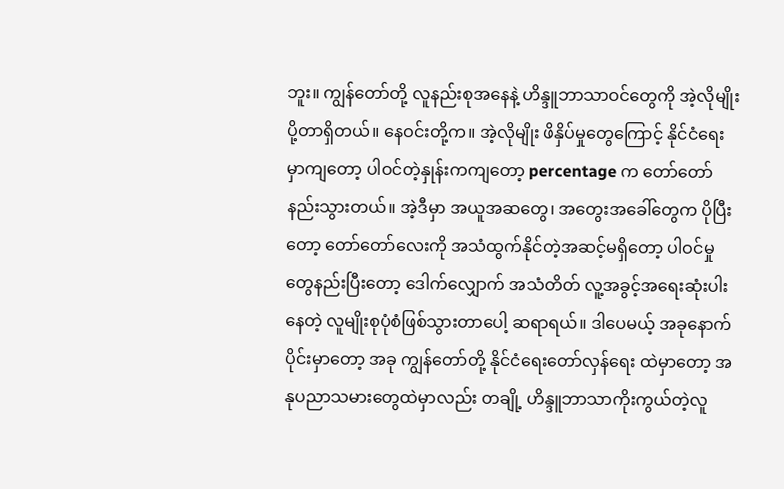ဘူး။ ကျွန်တော်တို့ လူနည်းစုအနေနဲ့ ဟိန္ဒူဘာသာဝင်တွေကို အဲ့လိုမျိုးပို့တာရှိတယ်။ နေဝင်းတို့က။ အဲ့လိုမျိုး ဖိနှိပ်မှုတွေကြောင့် နိုင်ငံရေးမှာကျတော့ ပါဝင်တဲ့နှုန်းကကျတော့ percentage က တော်တော်နည်းသွားတယ်။ အဲ့ဒီမှာ အယူအဆတွေ၊ အတွေးအခေါ်တွေက ပိုပြီးတော့ တော်တော်လေးကို အသံထွက်နိုင်တဲ့အဆင့်မရှိတော့ ပါဝင်မှုတွေနည်းပြီးတော့ ဒေါက်လျှောက် အသံတိတ် လူ့အခွင့်အရေးဆုံးပါးနေတဲ့ လူမျိုးစုပုံစံဖြစ်သွားတာပေါ့ ဆရာရယ်။ ဒါပေမယ့် အခုနောက်ပိုင်းမှာတော့ အခု ကျွန်တော်တို့ နိုင်ငံရေးတော်လှန်ရေး ထဲမှာတော့ အနုပညာသမားတွေထဲမှာလည်း တချို့ ဟိန္ဒူဘာသာကိုးကွယ်တဲ့လူ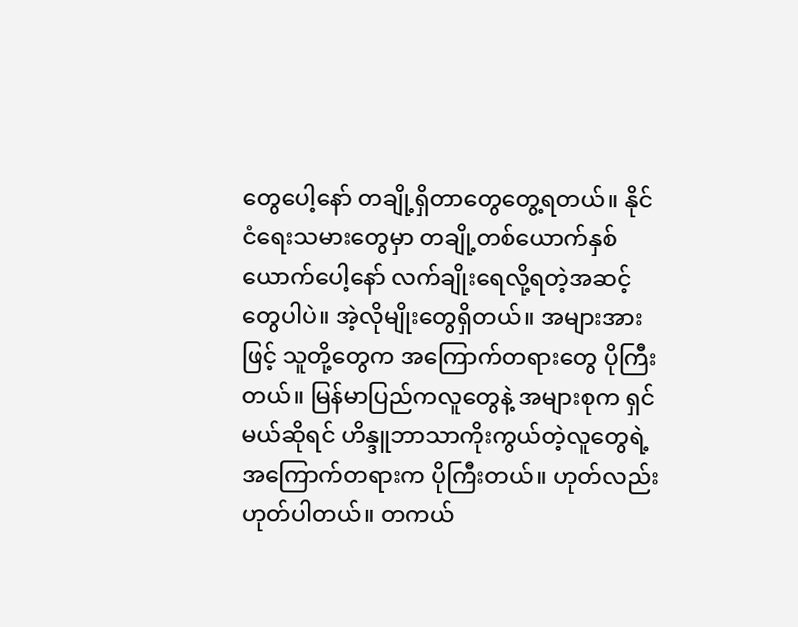တွေပေါ့နော် တချို့ရှိတာတွေတွေ့ရတယ်။ နိုင်ငံရေးသမားတွေမှာ တချို့တစ်ယောက်နှစ်ယောက်ပေါ့နော် လက်ချိုးရေလို့ရတဲ့အဆင့်တွေပါပဲ။ အဲ့လိုမျိုးတွေရှိတယ်။ အများအားဖြင့် သူတို့တွေက အကြောက်တရားတွေ ပိုကြီးတယ်။ မြန်မာပြည်ကလူတွေနဲ့ အများစုက ရှင်မယ်ဆိုရင် ဟိန္ဒူဘာသာကိုးကွယ်တဲ့လူတွေရဲ့ အကြောက်တရားက ပိုကြီးတယ်။ ဟုတ်လည်း ဟုတ်ပါတယ်။ တကယ်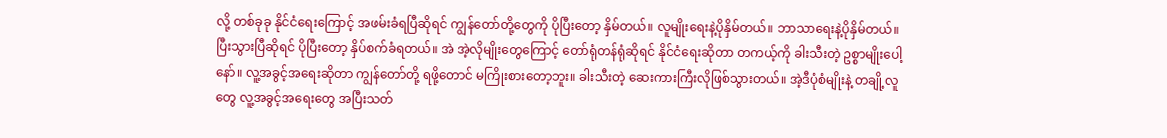လို့ တစ်ခုခု နိုင်ငံရေးကြောင့် အဖမ်းခံရပြီဆိုရင် ကျွန်တော်တို့တွေကို ပိုပြီးတော့ နှိမ်တယ်။ လူမျိုးရေးနဲ့ပိုနှိမ်တယ်။ ဘာသာရေးနဲ့ပိုနှိမ်တယ်။ ပြီးသွားပြီဆိုရင် ပိုပြီးတော့ နှိပ်စက်ခံရတယ်။ အဲ အဲ့လိုမျိုးတွေကြောင့် တော်ရုံတန်ရုံဆိုရင် နိုင်ငံရေးဆိုတာ တကယ့်ကို ခါးသီးတဲ့ ဥစ္စာမျိုးပေါ့နော်။ လူ့အခွင့်အရေးဆိုတာ ကျွန်တော်တို့ ရဖို့တောင် မကြိုးစားတော့ဘူး။ ခါးသီးတဲ့ ဆေးကားကြီးလိုဖြစ်သွားတယ်။ အဲ့ဒီပုံစံမျိုးနဲ့ တချို့လူတွေ လူ့အခွင့်အရေးတွေ အပြီးသတ်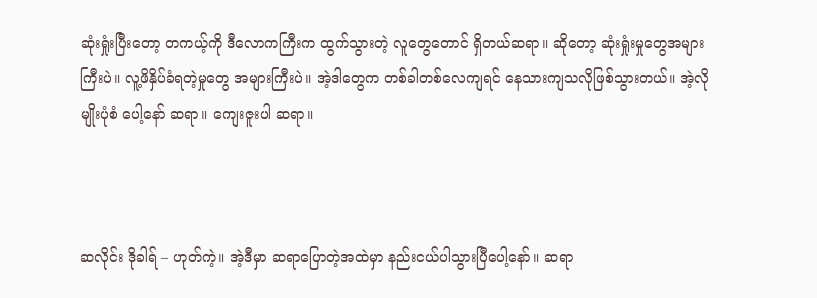ဆုံးရှုံးပြီးတော့ တကယ့်ကို ဒီလောကကြီးက ထွက်သွားတဲ့ လူတွေတောင် ရှိတယ်ဆရာ။ ဆိုတော့ ဆုံးရှုံးမှုတွေအများကြီးပဲ။ လူ့ဖိနှိပ်ခံရတဲ့မှုတွေ အများကြီးပဲ။ အဲ့ဒါတွေက တစ်ခါတစ်လေကျရင် နေသားကျသလိုဖြစ်သွားတယ်။ အဲ့လိုမျိုးပုံစံ ပေါ့နော် ဆရာ။ ကျေးဇူးပါ ဆရာ။



ဆလိုင်း ဒိုခါရ် – ဟုတ်ကဲ့။ အဲ့ဒီမှာ ဆရာပြောတဲ့အထဲမှာ နည်းငယ်ပါသွားပြီပေါ့နော်။ ဆရာ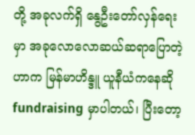တို့ အခုလက်ရှိ နွေဦးတော်လှန်ရေးမှာ အခုလောလောဆယ်ဆရာပြောတဲ့ဟာက မြန်မာဟိန္ဒူ ယူနီယံကနေဆို fundraising မှာပါတယ်၊ ပြီးတော့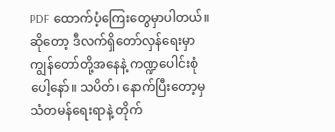PDF ထောက်ပံ့ကြေးတွေမှာပါတယ်။ ဆိုတော့ ဒီလက်ရှိတော်လှန်ရေးမှာ ကျွန်တော်တို့အနေနဲ့ ကဏ္ဍပေါင်းစုံပေါ့နော်။ သပိတ်၊ နောက်ပြီးတော့မှ သံတမန်ရေးရာနဲ့ တိုက်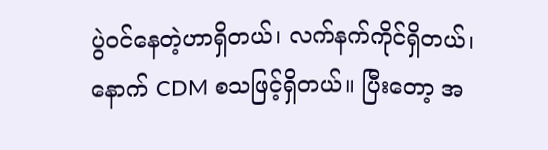ပွဲဝင်နေတဲ့ဟာရှိတယ်၊ လက်နက်ကိုင်ရှိတယ်၊ နောက် CDM စသဖြင့်ရှိတယ်။ ပြီးတော့ အ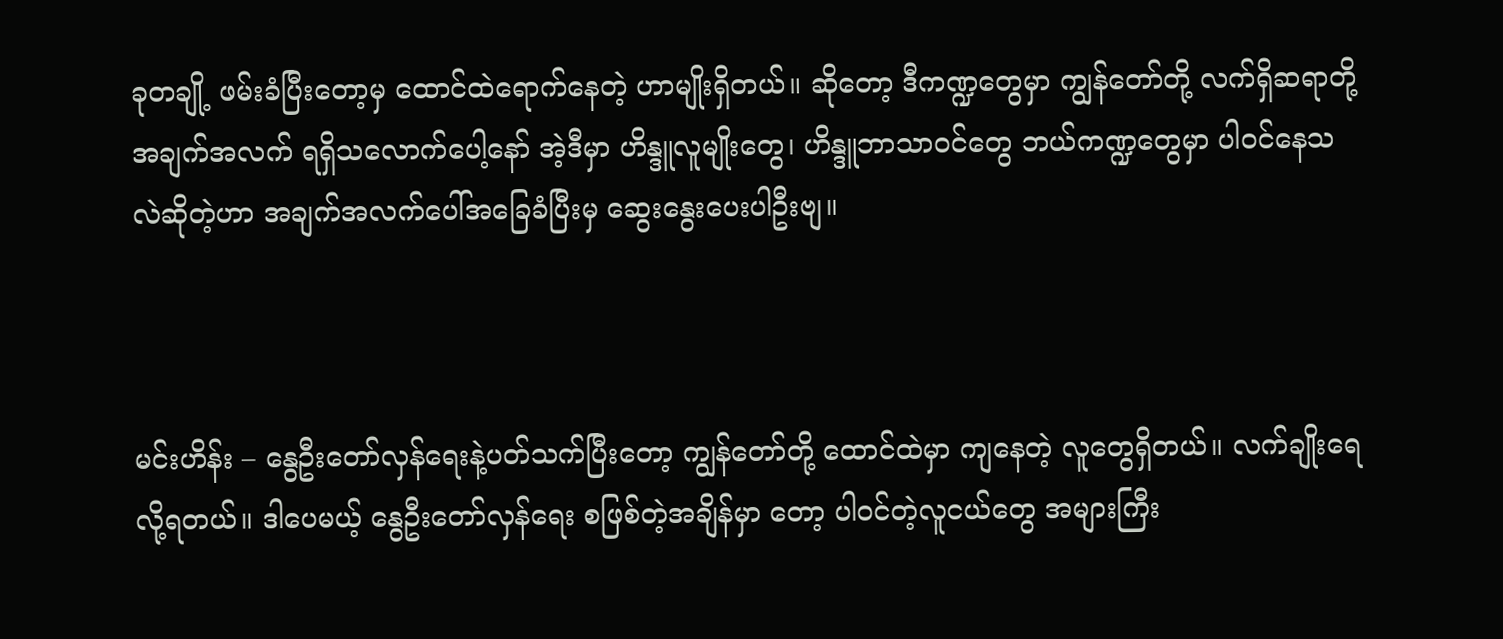ခုတချို့ ဖမ်းခံပြီးတော့မှ ထောင်ထဲရောက်နေတဲ့ ဟာမျိုးရှိတယ်။ ဆိုတော့ ဒီကဏ္ဍတွေမှာ ကျွန်တော်တို့ လက်ရှိဆရာတို့ အချက်အလက် ရရှိသလောက်ပေါ့နော် အဲ့ဒီမှာ ဟိန္ဒူလူမျိုးတွေ၊ ဟိန္ဒူဘာသာဝင်တွေ ဘယ်ကဏ္ဍတွေမှာ ပါဝင်နေသလဲဆိုတဲ့ဟာ အချက်အလက်ပေါ်အခြေခံပြီးမှ ဆွေးနွေးပေးပါဦးဗျ။



မင်းဟိန်း – နွေဦးတော်လှန်ရေးနဲ့ပတ်သက်ပြီးတော့ ကျွန်တော်တို့ ထောင်ထဲမှာ ကျနေတဲ့ လူတွေရှိတယ်။ လက်ချိုးရေလို့ရတယ်။ ဒါပေမယ့် နွေဦးတော်လှန်ရေး စဖြစ်တဲ့အချိန်မှာ တော့ ပါဝင်တဲ့လူငယ်တွေ အများကြီး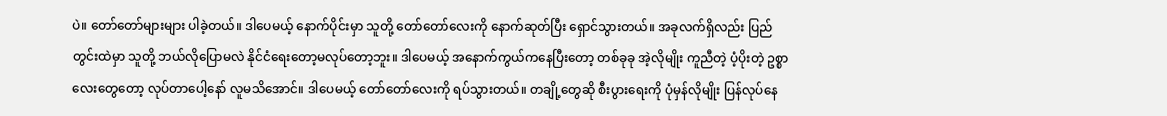ပဲ။ တော်တော်များများ ပါခဲ့တယ်။ ဒါပေမယ့် နောက်ပိုင်းမှာ သူတို့ တော်တော်လေးကို နောက်ဆုတ်ပြီး ရှောင်သွားတယ်။ အခုလက်ရှိလည်း ပြည်တွင်းထဲမှာ သူတို့ ဘယ်လိုပြောမလဲ နိုင်ငံရေးတော့မလုပ်တော့ဘူး။ ဒါပေမယ့် အနောက်ကွယ်ကနေပြီးတော့ တစ်ခုခု အဲ့လိုမျိုး ကူညီတဲ့ ပံ့ပိုးတဲ့ ဥစ္စာလေးတွေတော့ လုပ်တာပေါ့နော် လူမသိအောင်။ ဒါပေမယ့် တော်တော်လေးကို ရပ်သွားတယ်။ တချို့တွေဆို စီးပွားရေးကို ပုံမှန်လိုမျိုး ပြန်လုပ်နေ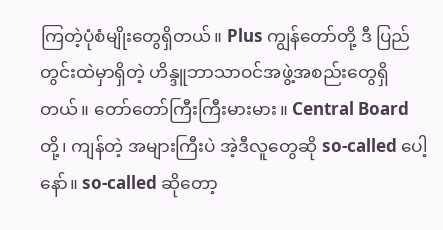ကြတဲ့ပုံစံမျိုးတွေရှိတယ်။ Plus ကျွန်တော်တို့ ဒီ ပြည်တွင်းထဲမှာရှိတဲ့ ဟိန္ဒူဘာသာဝင်အဖွဲ့အစည်းတွေရှိတယ်။ တော်တော်ကြီးကြီးမားမား။ Central Board တို့၊ ကျန်တဲ့ အများကြီးပဲ အဲ့ဒီလူတွေဆို so-called ပေါ့နော်။ so-called ဆိုတော့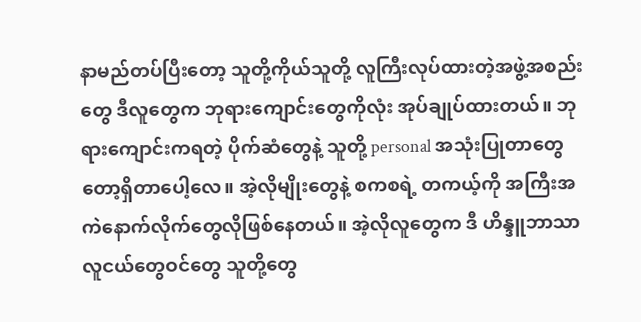နာမည်တပ်ပြီးတော့ သူတို့ကိုယ်သူတို့ လူကြီးလုပ်ထားတဲ့အဖွဲ့အစည်းတွေ ဒီလူတွေက ဘုရားကျောင်းတွေကိုလုံး အုပ်ချုပ်ထားတယ်။ ဘုရားကျောင်းကရတဲ့ ပိုက်ဆံတွေနဲ့ သူတို့ personal အသုံးပြုတာတွေတော့ရှိတာပေါ့လေ။ အဲ့လိုမျိုးတွေနဲ့ စကစရဲ့ တကယ့်ကို အကြီးအကဲနောက်လိုက်တွေလိုဖြစ်နေတယ်။ အဲ့လိုလူတွေက ဒီ ဟိန္ဒူဘာသာ လူငယ်တွေဝင်တွေ သူတို့တွေ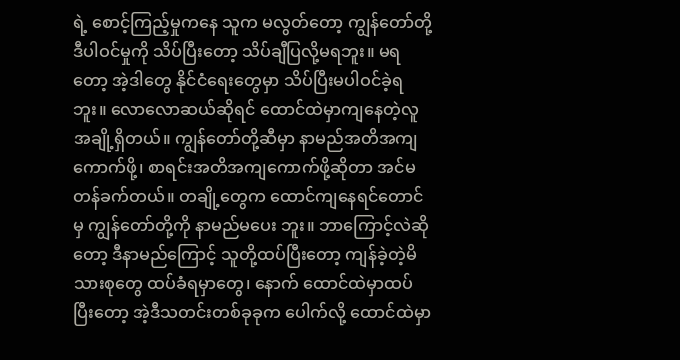ရဲ့ စောင့်ကြည့်မှုကနေ သူက မလွတ်တော့ ကျွန်တော်တို့ ဒီပါဝင်မှုကို သိပ်ပြီးတော့ သိပ်ချီပြလို့မရဘူး။ မရတော့ အဲ့ဒါတွေ နိုင်ငံရေးတွေမှာ သိပ်ပြီးမပါဝင်ခဲ့ရဘူး။ လောလောဆယ်ဆိုရင် ထောင်ထဲမှာကျနေတဲ့လူ အချို့ရှိတယ်။ ကျွန်တော်တို့ဆီမှာ နာမည်အတိအကျ ကောက်ဖို့၊ စာရင်းအတိအကျကောက်ဖို့ဆိုတာ အင်မတန်ခက်တယ်။ တချို့တွေက ထောင်ကျနေရင်တောင်မှ ကျွန်တော်တို့ကို နာမည်မပေး ဘူး။ ဘာကြောင့်လဲဆိုတော့ ဒီနာမည်ကြောင့် သူတို့ထပ်ပြီးတော့ ကျန်ခဲ့တဲ့မိသားစုတွေ ထပ်ခံရမှာတွေ၊ နောက် ထောင်ထဲမှာထပ်ပြီးတော့ အဲ့ဒီသတင်းတစ်ခုခုက ပေါက်လို့ ထောင်ထဲမှာ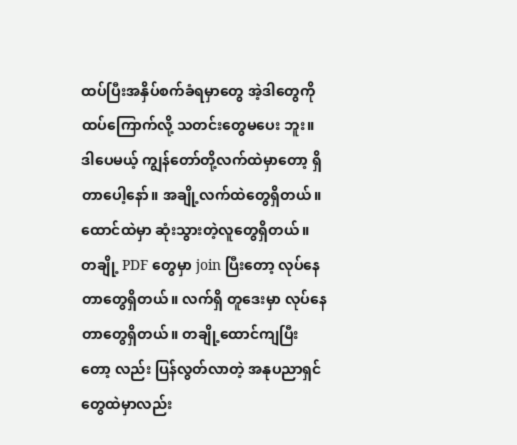ထပ်ပြီးအနှိပ်စက်ခံရမှာတွေ အဲ့ဒါတွေကိုထပ်ကြောက်လို့ သတင်းတွေမပေး ဘူး။ ဒါပေမယ့် ကျွန်တော်တို့လက်ထဲမှာတော့ ရှိတာပေါ့နော်။ အချို့လက်ထဲတွေရှိတယ်။ ထောင်ထဲမှာ ဆုံးသွားတဲ့လူတွေရှိတယ်။ တချို့ PDF တွေမှာ join ပြီးတော့ လုပ်နေတာတွေရှိတယ်။ လက်ရှိ တူဒေးမှာ လုပ်နေတာတွေရှိတယ်။ တချို့ထောင်ကျပြီးတော့ လည်း ပြန်လွတ်လာတဲ့ အနုပညာရှင်တွေထဲမှာလည်း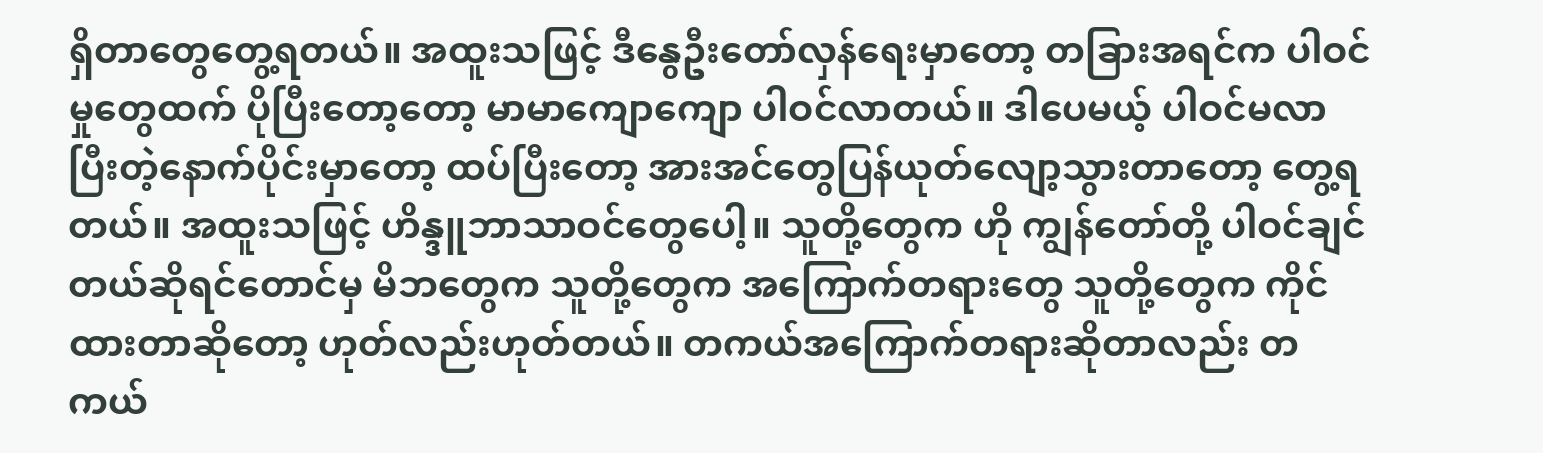ရှိတာတွေတွေ့ရတယ်။ အထူးသဖြင့် ဒီနွေဦးတော်လှန်ရေးမှာတော့ တခြားအရင်က ပါဝင်မှုတွေထက် ပိုပြီးတော့တော့ မာမာကျောကျော ပါဝင်လာတယ်။ ဒါပေမယ့် ပါဝင်မလာပြီးတဲ့နောက်ပိုင်းမှာတော့ ထပ်ပြီးတော့ အားအင်တွေပြန်ယုတ်လျော့သွားတာတော့ တွေ့ရတယ်။ အထူးသဖြင့် ဟိန္ဒူဘာသာဝင်တွေပေါ့။ သူတို့တွေက ဟို ကျွန်တော်တို့ ပါဝင်ချင်တယ်ဆိုရင်တောင်မှ မိဘတွေက သူတို့တွေက အကြောက်တရားတွေ သူတို့တွေက ကိုင်ထားတာဆိုတော့ ဟုတ်လည်းဟုတ်တယ်။ တကယ်အကြောက်တရားဆိုတာလည်း တကယ်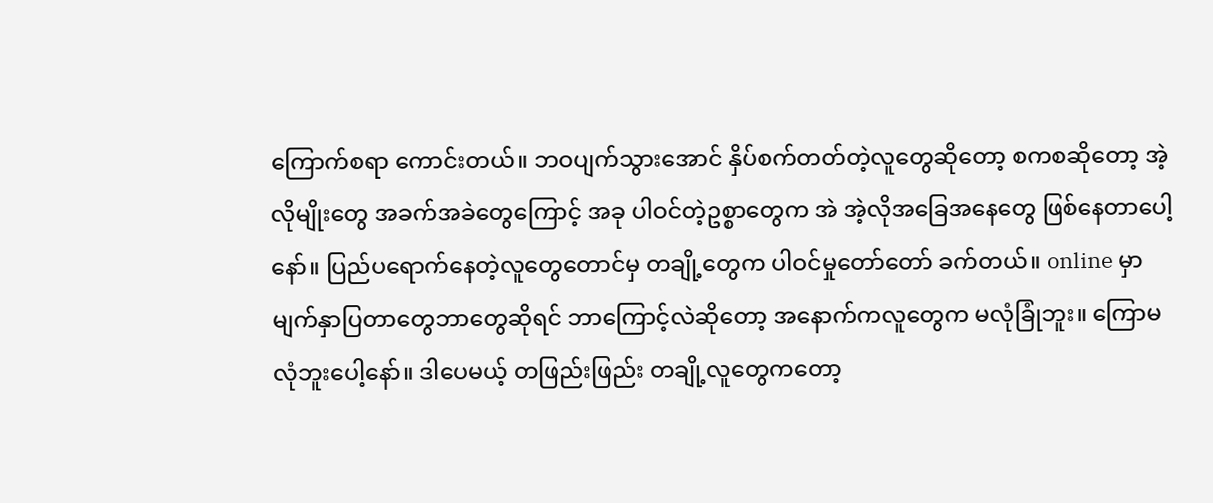ကြောက်စရာ ကောင်းတယ်။ ဘဝပျက်သွားအောင် နှိပ်စက်တတ်တဲ့လူတွေဆိုတော့ စကစဆိုတော့ အဲ့လိုမျိုးတွေ အခက်အခဲတွေကြောင့် အခု ပါဝင်တဲ့ဥစ္စာတွေက အဲ အဲ့လိုအခြေအနေတွေ ဖြစ်နေတာပေါ့နော်။ ပြည်ပရောက်နေတဲ့လူတွေတောင်မှ တချို့တွေက ပါဝင်မှုတော်တော် ခက်တယ်။ online မှာ မျက်နှာပြတာတွေဘာတွေဆိုရင် ဘာကြောင့်လဲဆိုတော့ အနောက်ကလူတွေက မလုံခြုံဘူး။ ကြောမလုံဘူးပေါ့နော်။ ဒါပေမယ့် တဖြည်းဖြည်း တချို့လူတွေကတော့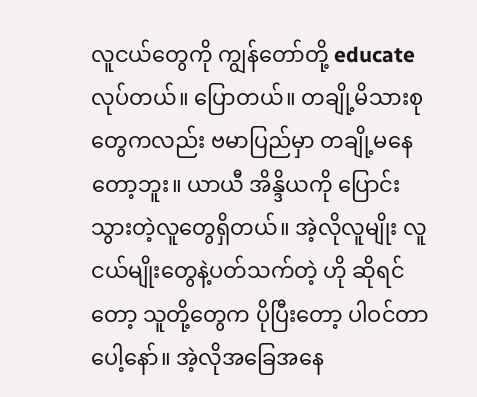လူငယ်တွေကို ကျွန်တော်တို့ educate လုပ်တယ်။ ပြောတယ်။ တချို့မိသားစုတွေကလည်း ဗမာပြည်မှာ တချို့မနေတော့ဘူး။ ယာယီ အိန္ဒိယကို ပြောင်းသွားတဲ့လူတွေရှိတယ်။ အဲ့လိုလူမျိုး လူငယ်မျိုးတွေနဲ့ပတ်သက်တဲ့ ဟို ဆိုရင်တော့ သူတို့တွေက ပိုပြီးတော့ ပါဝင်တာပေါ့နော်။ အဲ့လိုအခြေအနေ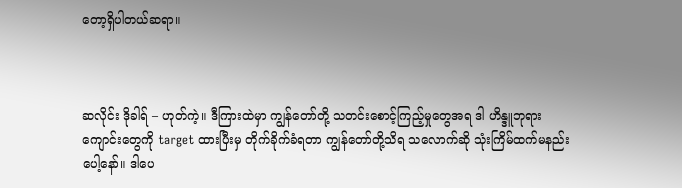တော့ရှိပါတယ်ဆရာ။



ဆလိုင်း ဒိုခါရ် – ဟုတ်ကဲ့။ ဒီကြားထဲမှာ ကျွန်တော်တို့ သတင်းစောင့်ကြည့်မှုတွေအရ ဒါ ဟိန္ဒူဘုရားကျောင်းတွေကို target ထားပြီးမှ တိုက်ခိုက်ခံရတာ ကျွန်တော်တို့သိရ သလောက်ဆို သုံးကြိမ်ထက်မနည်းပေါ့နော်။ ဒါပေ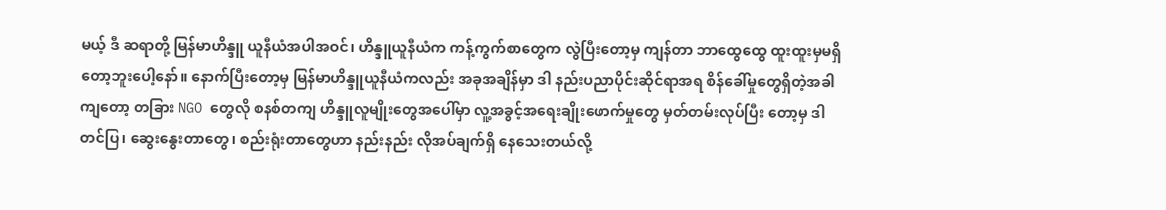မယ့် ဒီ ဆရာတို့ မြန်မာဟိန္ဒူ ယူနီယံအပါအဝင်၊ ဟိန္ဒူယူနီယံက ကန့်ကွက်စာတွေက လွဲပြီးတော့မှ ကျန်တာ ဘာထွေထွေ ထူးထူးမှမရှိတော့ဘူးပေါ့နော်။ နောက်ပြီးတော့မှ မြန်မာဟိန္ဒူယူနီယံကလည်း အခုအချိန်မှာ ဒါ နည်းပညာပိုင်းဆိုင်ရာအရ စိန်ခေါ်မှုတွေရှိတဲ့အခါကျတော့ တခြား NGO တွေလို စနစ်တကျ ဟိန္ဒူလူမျိုးတွေအပေါ်မှာ လူ့အခွင့်အရေးချိုးဖောက်မှုတွေ မှတ်တမ်းလုပ်ပြီး တော့မှ ဒါတင်ပြ၊ ဆွေးနွေးတာတွေ၊ စည်းရုံးတာတွေဟာ နည်းနည်း လိုအပ်ချက်ရှိ နေသေးတယ်လို့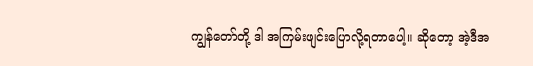ကျွန်တော်တို့ ဒါ အကြမ်းဖျင်းပြောလို့ရတာပေါ့။ ဆိုတော့ အဲ့ဒီအ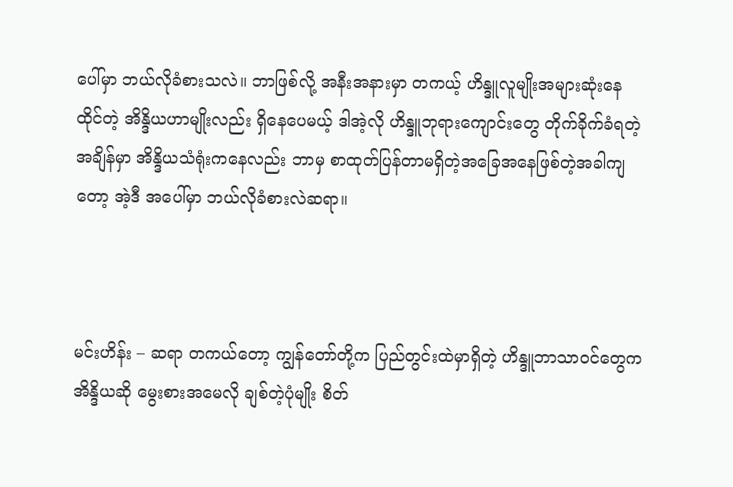ပေါ်မှာ ဘယ်လိုခံစားသလဲ။ ဘာဖြစ်လို့ အနီးအနားမှာ တကယ့် ဟိန္ဒူလူမျိုးအများဆုံးနေထိုင်တဲ့ အိန္ဒိယဟာမျိုးလည်း ရှိနေပေမယ့် ဒါအဲ့လို ဟိန္ဒူဘုရားကျောင်းတွေ တိုက်ခိုက်ခံရတဲ့အချိန်မှာ အိန္ဒိယသံရုံးကနေလည်း ဘာမှ စာထုတ်ပြန်တာမရှိတဲ့အခြေအနေဖြစ်တဲ့အခါကျတော့ အဲ့ဒီ အပေါ်မှာ ဘယ်လိုခံစားလဲဆရာ။



မင်းဟိန်း – ဆရာ တကယ်တော့ ကျွန်တော်တို့က ပြည်တွင်းထဲမှာရှိတဲ့ ဟိန္ဒူဘာသာဝင်တွေက အိန္ဒိယဆို မွေးစားအမေလို ချစ်တဲ့ပုံမျိုး စိတ်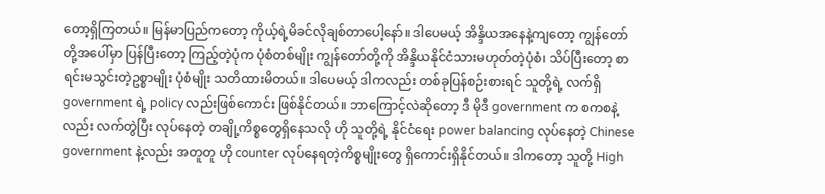တော့ရှိကြတယ်။ မြန်မာပြည်ကတော့ ကိုယ့်ရဲ့မိခင်လိုချစ်တာပေါ့နော်။ ဒါပေမယ့် အိန္ဒိယအနေနဲ့ကျတော့ ကျွန်တော်တို့အပေါ်မှာ ပြန်ပြီးတော့ ကြည့်တဲ့ပုံက ပုံစံတစ်မျိုး ကျွန်တော်တို့ကို အိန္ဒိယနိုင်ငံသားမဟုတ်တဲ့ပုံစံ၊ သိပ်ပြီးတော့ စာရင်းမသွင်းတဲ့ဥစ္စာမျိုး ပုံစံမျိုး သတိထားမိတယ်။ ဒါပေမယ့် ဒါကလည်း တစ်ခုပြန်စဉ်းစားရင် သူတို့ရဲ့ လက်ရှိ government ရဲ့ policy လည်းဖြစ်ကောင်း ဖြစ်နိုင်တယ်။ ဘာကြောင့်လဲဆိုတော့ ဒီ မိုဒီ government က စကစနဲ့လည်း လက်တွဲပြီး လုပ်နေတဲ့ တချို့ကိစ္စတွေရှိနေသလို ဟို သူတို့ရဲ့ နိုင်ငံရေး power balancing လုပ်နေတဲ့ Chinese government နဲ့လည်း အတူတူ ဟို counter လုပ်နေရတဲ့ကိစ္စမျိုးတွေ ရှိကောင်းရှိနိုင်တယ်။ ဒါကတော့ သူတို့ High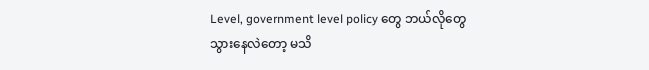Level, government level policy တွေ ဘယ်လိုတွေသွားနေလဲတော့ မသိ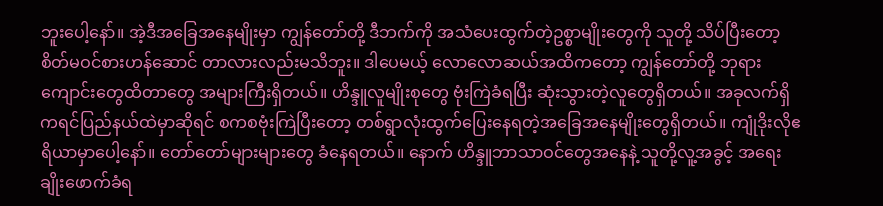ဘူးပေါ့နော်။ အဲ့ဒီအခြေအနေမျိုးမှာ ကျွန်တော်တို့ ဒီဘက်ကို အသံပေးထွက်တဲ့ဥစ္စာမျိုးတွေကို သူတို့ သိပ်ပြီးတော့ စိတ်မဝင်စားဟန်ဆောင် တာလားလည်းမသိဘူး။ ဒါပေမယ့် လောလောဆယ်အထိကတော့ ကျွန်တော်တို့ ဘုရားကျောင်းတွေထိတာတွေ အများကြီးရှိတယ်။ ဟိန္ဒူလူမျိုးစုတွေ ဗုံးကြဲခံရပြီး ဆုံးသွားတဲ့လူတွေရှိတယ်။ အခုလက်ရှိ ကရင်ပြည်နယ်ထဲမှာဆိုရင် စကစဗုံးကြဲပြီးတော့ တစ်ရွာလုံးထွက်ပြေးနေရတဲ့အခြေအနေမျိုးတွေရှိတယ်။ ကျုံဒိုးလိုဧရိယာမှာပေါ့နော်။ တော်တော်များများတွေ ခံနေရတယ်။ နောက် ဟိန္ဒူဘာသာဝင်တွေအနေနဲ့ သူတို့လူ့အခွင့် အရေးချိုးဖောက်ခံရ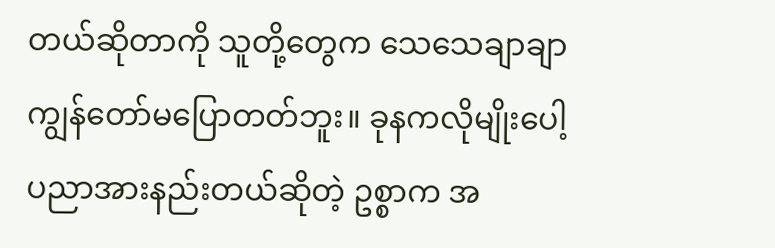တယ်ဆိုတာကို သူတို့တွေက သေသေချာချာ ကျွန်တော်မပြောတတ်ဘူး။ ခုနကလိုမျိုးပေါ့ ပညာအားနည်းတယ်ဆိုတဲ့ ဥစ္စာက အ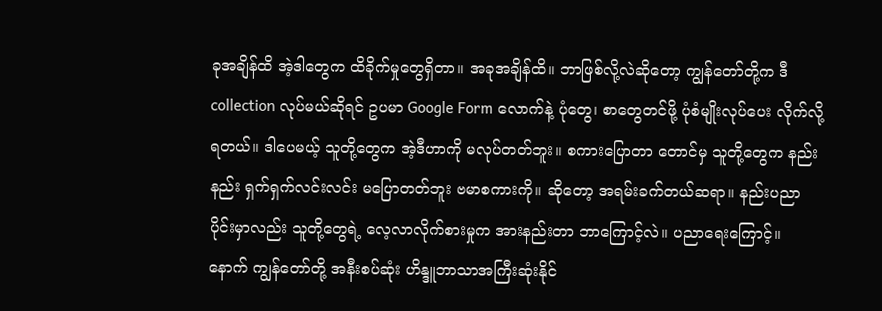ခုအချိန်ထိ အဲ့ဒါတွေက ထိခိုက်မှုတွေရှိတာ။ အခုအချိန်ထိ။ ဘာဖြစ်လို့လဲဆိုတော့ ကျွန်တော်တို့က ဒီ collection လုပ်မယ်ဆိုရင် ဥပမာ Google Form လောက်နဲ့ ပုံတွေ၊ စာတွေတင်ဖို့ ပုံစံမျိုးလုပ်ပေး လိုက်လို့ရတယ်။ ဒါပေမယ့် သူတို့တွေက အဲ့ဒီဟာကို မလုပ်တတ်ဘူး။ စကားပြောတာ တောင်မှ သူတို့တွေက နည်းနည်း ရှက်ရှက်လင်းလင်း မပြောတတ်ဘူး ဗမာစကားကို။ ဆိုတော့ အရမ်းခက်တယ်ဆရာ။ နည်းပညာပိုင်းမှာလည်း သူတို့တွေရဲ့ လေ့လာလိုက်စားမှုက အားနည်းတာ ဘာကြောင့်လဲ။ ပညာရေးကြောင့်။ နောက် ကျွန်တော်တို့ အနီးစပ်ဆုံး ဟိန္ဒူဘာသာအကြီးဆုံးနိုင်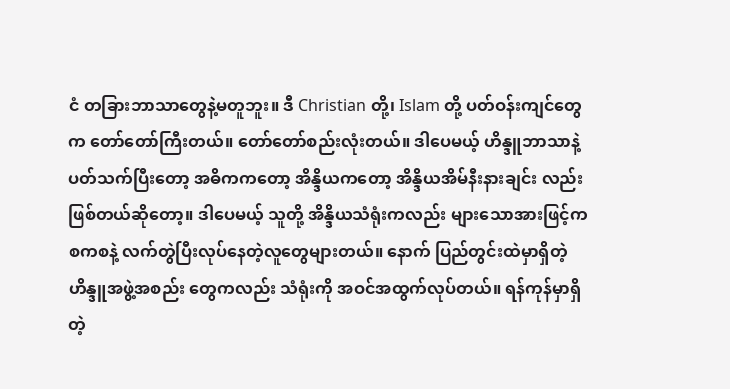ငံ တခြားဘာသာတွေနဲ့မတူဘူး။ ဒီ Christian တို့၊ Islam တို့ ပတ်ဝန်းကျင်တွေက တော်တော်ကြီးတယ်။ တော်တော်စည်းလုံးတယ်။ ဒါပေမယ့် ဟိန္ဒူဘာသာနဲ့ပတ်သက်ပြီးတော့ အဓိကကတော့ အိန္ဒိယကတော့ အိန္ဒိယအိမ်နီးနားချင်း လည်းဖြစ်တယ်ဆိုတော့။ ဒါပေမယ့် သူတို့ အိန္ဒိယသံရုံးကလည်း များသောအားဖြင့်က စကစနဲ့ လက်တွဲပြီးလုပ်နေတဲ့လူတွေများတယ်။ နောက် ပြည်တွင်းထဲမှာရှိတဲ့ ဟိန္ဒူအဖွဲ့အစည်း တွေကလည်း သံရုံးကို အဝင်အထွက်လုပ်တယ်။ ရန်ကုန်မှာရှိတဲ့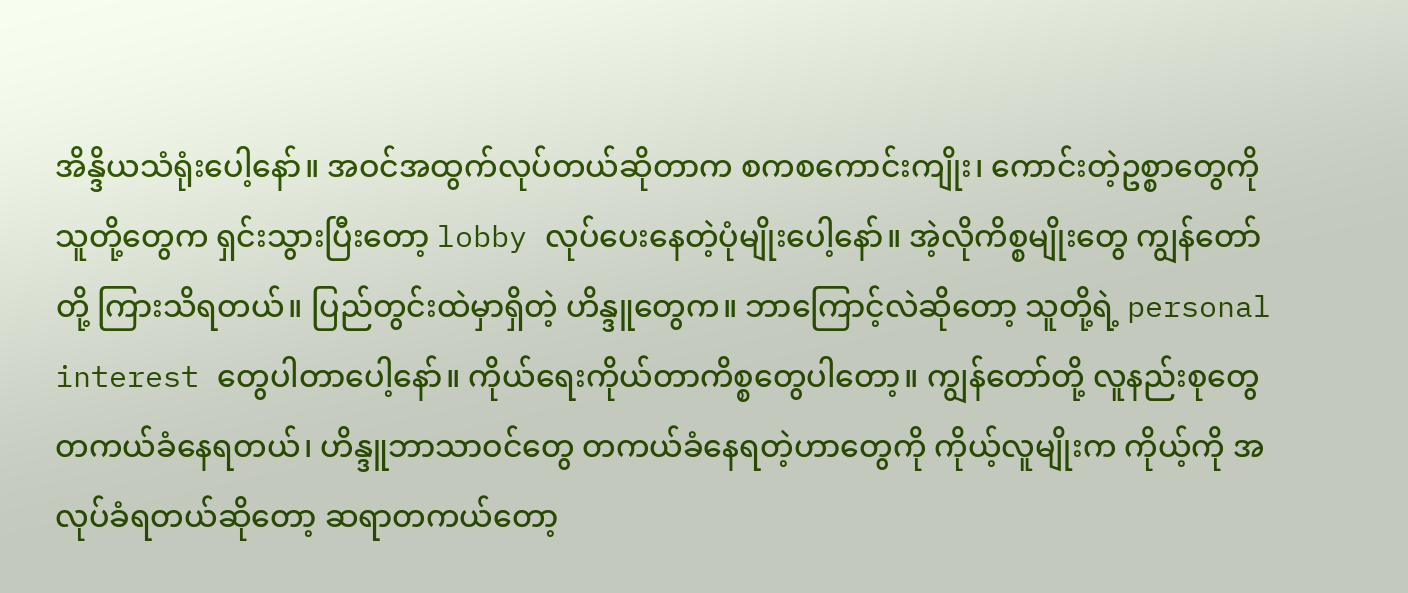အိန္ဒိယသံရုံးပေါ့နော်။ အဝင်အထွက်လုပ်တယ်ဆိုတာက စကစကောင်းကျိုး၊ ကောင်းတဲ့ဥစ္စာတွေကို သူတို့တွေက ရှင်းသွားပြီးတော့ lobby လုပ်ပေးနေတဲ့ပုံမျိုးပေါ့နော်။ အဲ့လိုကိစ္စမျိုးတွေ ကျွန်တော်တို့ ကြားသိရတယ်။ ပြည်တွင်းထဲမှာရှိတဲ့ ဟိန္ဒူတွေက။ ဘာကြောင့်လဲဆိုတော့ သူတို့ရဲ့ personal interest တွေပါတာပေါ့နော်။ ကိုယ်ရေးကိုယ်တာကိစ္စတွေပါတော့။ ကျွန်တော်တို့ လူနည်းစုတွေ တကယ်ခံနေရတယ်၊ ဟိန္ဒူဘာသာဝင်တွေ တကယ်ခံနေရတဲ့ဟာတွေကို ကိုယ့်လူမျိုးက ကိုယ့်ကို အလုပ်ခံရတယ်ဆိုတော့ ဆရာတကယ်တော့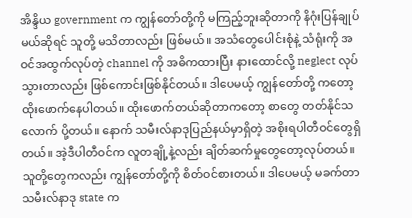အိန္ဒိယ government က ကျွန်တော်တို့ကို မကြည့်ဘူးဆိုတာကို နိဂုံးပြန်ချုပ်မယ်ဆိုရင် သူတို့ မသိတာလည်း ဖြစ်မယ်။ အသံတွေပေါင်းစုံနဲ့ သံရုံးကို အဝင်အထွက်လုပ်တဲ့ channel ကို အဓိကထားပြီး နားထောင်လို့ neglect လုပ်သွားတာလည်း ဖြစ်ကောင်းဖြစ်နိုင်တယ်။ ဒါပေမယ့် ကျွန်တော်တို့ ကတော့ ထိုးဖောက်နေပါတယ်။ ထိုးဖောက်တယ်ဆိုတာကတော့ စာတွေ တတ်နိုင်သလောက် ပို့တယ်။ နောက် သမီးလ်နာဒုပြည်နယ်မှာရှိတဲ့ အစိုးရပါတီဝင်တွေရှိတယ်။ အဲ့ဒီပါတီဝင်က လူတချို့နဲ့လည်း ချိတ်ဆက်မှုတွေတော့လုပ်တယ်။ သူတို့တွေကလည်း ကျွန်တော်တို့ကို စိတ်ဝင်စားတယ်။ ဒါပေမယ့် မခက်တာ သမီးလ်နာဒု state က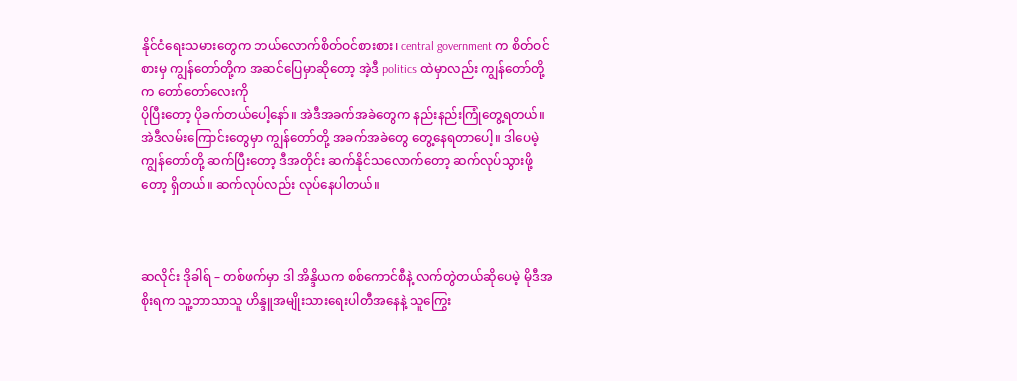နိုင်ငံရေးသမားတွေက ဘယ်လောက်စိတ်ဝင်စားစား၊ central government က စိတ်ဝင်စားမှ ကျွန်တော်တို့က အဆင်ပြေမှာဆိုတော့ အဲ့ဒီ politics ထဲမှာလည်း ကျွန်တော်တို့က တော်တော်လေးကို
ပိုပြီးတော့ ပိုခက်တယ်ပေါ့နော်။ အဲဒီအခက်အခဲတွေက နည်းနည်းကြုံတွေ့ရတယ်။ အဲဒီလမ်းကြောင်းတွေမှာ ကျွန်တော်တို့ အခက်အခဲတွေ တွေ့နေရတာပေါ့။ ဒါပေမဲ့ ကျွန်တော်တို့ ဆက်ပြီးတော့ ဒီအတိုင်း ဆက်နိုင်သလောက်တော့ ဆက်လုပ်သွားဖို့တော့ ရှိတယ်။ ဆက်လုပ်လည်း လုပ်နေပါတယ်။



ဆလိုင်း ဒိုခါရ် – တစ်ဖက်မှာ ဒါ အိန္ဒိယက စစ်ကောင်စီနဲ့ လက်တွဲတယ်ဆိုပေမဲ့ မိုဒီအစိုးရက သူ့ဘာသာသူ ဟိန္ဒူအမျိုးသားရေးပါတီအနေနဲ့ သူကြွေး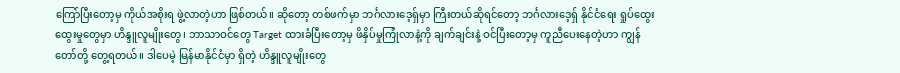ကြော်ပြီးတော့မှ ကိုယ်အစိုးရ ဖွဲ့လာတဲ့ဟာ ဖြစ်တယ်။ ဆိုတော့ တစ်ဖက်မှာ ဘင်္ဂလားဒေ့ရှ်မှာ ကြီးတယ်ဆိုရင်တော့ ဘင်္ဂလားဒေ့ရှ် နိုင်ငံရေး ရှုပ်ထွေးထွေးမှုတွေမှာ ဟိန္ဒူလူမျိုးတွေ၊ ဘာသာဝင်တွေ Target ထားခံပြီးတော့မှ ဖိနှိပ်မှုကြုံလာနဲ့ကို ချက်ချင်းနဲ့ ဝင်ပြီးတော့မှ ကူညီပေးနေတဲ့ဟာ ကျွန်တော်တို့ တွေ့ရတယ်။ ဒါပေမဲ့ မြန်မာနိုင်ငံမှာ ရှိတဲ့ ဟိန္ဒူလူမျိုးတွေ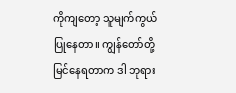ကိုကျတော့ သူမျက်ကွယ်ပြုနေတာ။ ကျွန်တော်တို့ မြင်နေရတာက ဒါ ဘုရား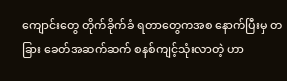ကျောင်းတွေ တိုက်ခိုက်ခံ ရတာတွေကအစ နောက်ပြီးမှ တခြား ခေတ်အဆက်ဆက် စနစ်ကျင့်သုံးလာတဲ့ ဟာ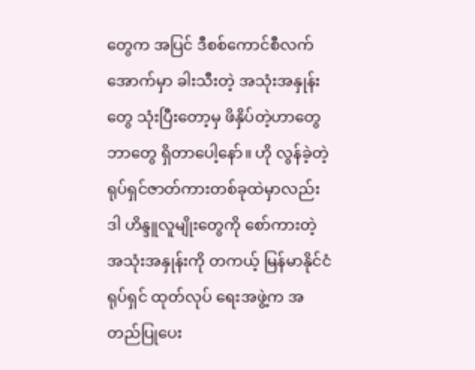တွေက အပြင် ဒီစစ်ကောင်စီလက်အောက်မှာ ခါးသီးတဲ့ အသုံးအနှုန်းတွေ သုံးပြီးတော့မှ ဖိနှိပ်တဲ့ဟာတွေ ဘာတွေ ရှိတာပေါ့နော်။ ဟို လွန်ခဲ့တဲ့ ရုပ်ရှင်ဇာတ်ကားတစ်ခုထဲမှာလည်း ဒါ ဟိန္ဒူလူမျိုးတွေကို စော်ကားတဲ့ အသုံးအနှုန်းကို တကယ့် မြန်မာနိုင်ငံ ရုပ်ရှင် ထုတ်လုပ် ရေးအဖွဲ့က အတည်ပြုပေး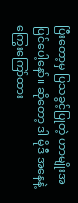ပြီးတော့မှ ပြသခွင့်ပြုတဲ့ ဟာမျိုးအပြင်ပေါ့နော်။ ဆိုတော့ ဒါ မိုဒီ အနေနဲ့ ကြွေးကြော်ထား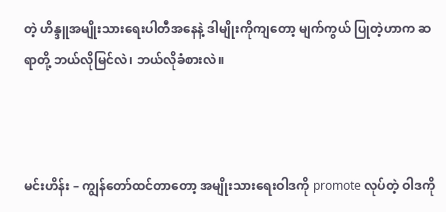တဲ့ ဟိန္ဒူအမျိုးသားရေးပါတီအနေနဲ့ ဒါမျိုးကိုကျတော့ မျက်ကွယ် ပြုတဲ့ဟာက ဆရာတို့ ဘယ်လိုမြင်လဲ၊ ဘယ်လိုခံစားလဲ။



မင်းဟိန်း – ကျွန်တော်ထင်တာတော့ အမျိုးသားရေးဝါဒကို promote လုပ်တဲ့ ဝါဒကို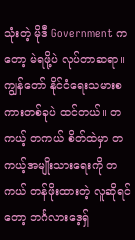သုံးတဲ့ မိုဒီ Government ကတော့ မဲရဖို့ပဲ လုပ်တာဆရာ။ ကျွန်တော် နိုင်ငံရေးသမားစကားတစ်ခုပဲ ထင်တယ်။ တကယ့် တကယ် စိတ်ထဲမှာ တကယ့်အမျိုးသားရေးကို တကယ် တန်ဖိုးထားတဲ့ လူဆိုရင်တော့ ဘင်္ဂလားဒေ့ရှ်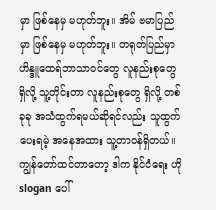မှာ ဖြစ်နေမှ မဟုတ်ဘူး။ အိမ် ဗမာပြည်မှာ ဖြစ်နေမှ မဟုတ်ဘူး။ တရုတ်ပြည်မှာ ဟိန္ဒူထေရ်ဘာသာဝင်တွေ လူနည်းစုတွေ ရှိလို့ သူ့တိုင်းတာ လူနည်းစုတွေ ရှိလို့ တစ်ခုခု အသံထွက်ရမယ်ဆိုရင်လည်း သူထွက်ပေးရမဲ့ အနေအထား သူ့တာဝန်ရှိတယ်။ ကျွန်တော်ထင်တာတော့ ဒါက နိုင်ငံရေး ဟို slogan ပေါ်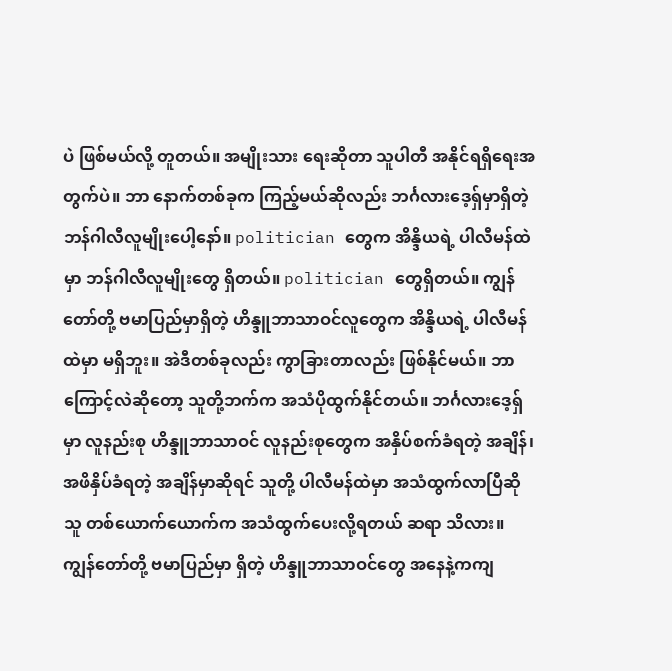ပဲ ဖြစ်မယ်လို့ တူတယ်။ အမျိုးသား ရေးဆိုတာ သူပါတီ အနိုင်ရရှိရေးအတွက်ပဲ။ ဘာ နောက်တစ်ခုက ကြည့်မယ်ဆိုလည်း ဘင်္ဂလားဒေ့ရှ်မှာရှိတဲ့ ဘန်ဂါလီလူမျိုးပေါ့နော်။ politician တွေက အိန္ဒိယရဲ့ ပါလီမန်ထဲမှာ ဘန်ဂါလီလူမျိုးတွေ ရှိတယ်။ politician တွေရှိတယ်။ ကျွန်တော်တို့ ဗမာပြည်မှာရှိတဲ့ ဟိန္ဒူဘာသာဝင်လူတွေက အိန္ဒိယရဲ့ ပါလီမန်ထဲမှာ မရှိဘူး။ အဲဒီတစ်ခုလည်း ကွာခြားတာလည်း ဖြစ်နိုင်မယ်။ ဘာကြောင့်လဲဆိုတော့ သူတို့ဘက်က အသံပိုထွက်နိုင်တယ်။ ဘင်္ဂလားဒေ့ရှ်မှာ လူနည်းစု ဟိန္ဒူဘာသာဝင် လူနည်းစုတွေက အနှိပ်စက်ခံရတဲ့ အချိန်၊ အဖိနှိပ်ခံရတဲ့ အချိန်မှာဆိုရင် သူတို့ ပါလီမန်ထဲမှာ အသံထွက်လာပြီဆို သူ တစ်ယောက်ယောက်က အသံထွက်ပေးလို့ရတယ် ဆရာ သိလား။ ကျွန်တော်တို့ ဗမာပြည်မှာ ရှိတဲ့ ဟိန္ဒူဘာသာဝင်တွေ အနေနဲ့ကကျ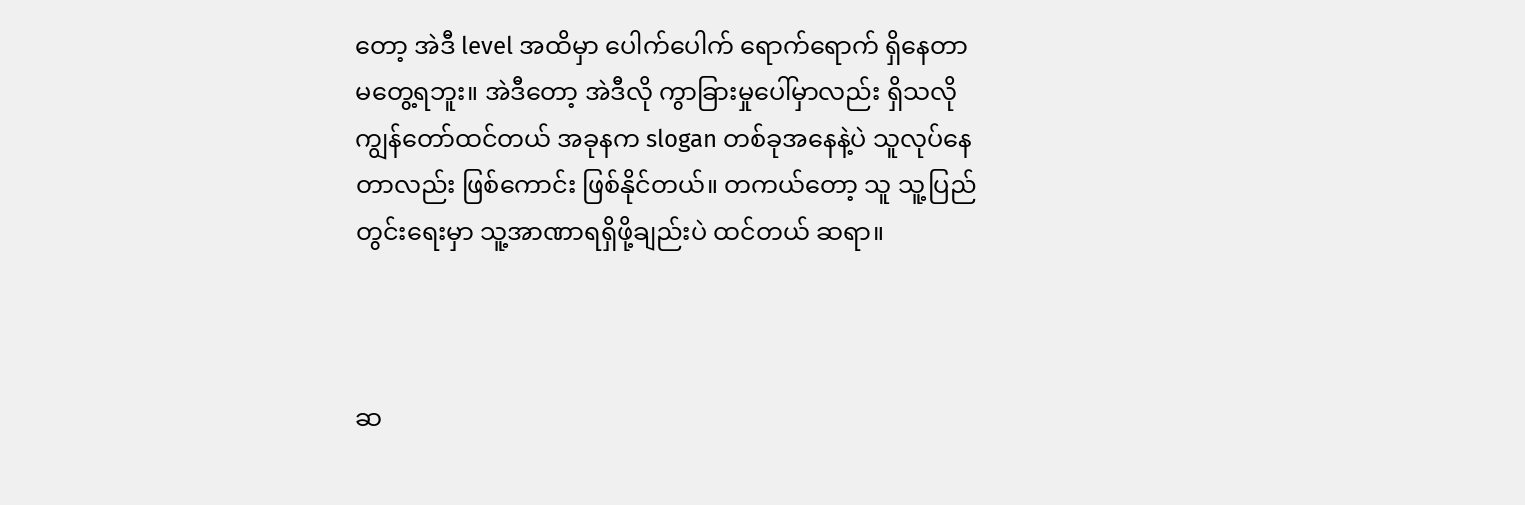တော့ အဲဒီ level အထိမှာ ပေါက်ပေါက် ရောက်ရောက် ရှိနေတာ မတွေ့ရဘူး။ အဲဒီတော့ အဲဒီလို ကွာခြားမှုပေါ်မှာလည်း ရှိသလို ကျွန်တော်ထင်တယ် အခုနက slogan တစ်ခုအနေနဲ့ပဲ သူလုပ်နေတာလည်း ဖြစ်ကောင်း ဖြစ်နိုင်တယ်။ တကယ်တော့ သူ သူ့ပြည်တွင်းရေးမှာ သူ့အာဏာရရှိဖို့ချည်းပဲ ထင်တယ် ဆရာ။



ဆ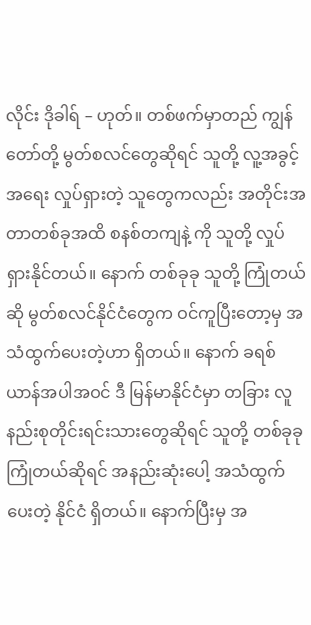လိုင်း ဒိုခါရ် – ဟုတ်။ တစ်ဖက်မှာတည် ကျွန်တော်တို့ မွတ်စလင်တွေဆိုရင် သူတို့ လူ့အခွင့်အရေး လှုပ်ရှားတဲ့ သူတွေကလည်း အတိုင်းအတာတစ်ခုအထိ စနစ်တကျနဲ့ ကို သူတို့ လှုပ်ရှားနိုင်တယ်။ နောက် တစ်ခုခု သူတို့ ကြုံတယ်ဆို မွတ်စလင်နိုင်ငံတွေက ဝင်ကူပြီးတော့မှ အသံထွက်ပေးတဲ့ဟာ ရှိတယ်။ နောက် ခရစ်ယာန်အပါအဝင် ဒီ မြန်မာနိုင်ငံမှာ တခြား လူနည်းစုတိုင်းရင်းသားတွေဆိုရင် သူတို့ တစ်ခုခု ကြုံတယ်ဆိုရင် အနည်းဆုံးပေါ့ အသံထွက်ပေးတဲ့ နိုင်ငံ ရှိတယ်။ နောက်ပြီးမှ အ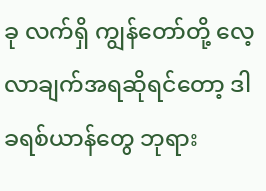ခု လက်ရှိ ကျွန်တော်တို့ လေ့လာချက်အရဆိုရင်တော့ ဒါ ခရစ်ယာန်တွေ ဘုရား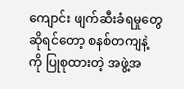ကျောင်း ဖျက်ဆီးခံရမှုတွေဆိုရင်တော့ စနစ်တကျနဲ့ ကို ပြုစုထားတဲ့ အဖွဲ့အ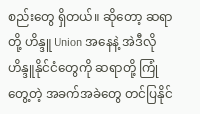စည်းတွေ ရှိတယ်။ ဆိုတော့ ဆရာတို့ ဟိန္ဒူ Union အနေနဲ့ အဲဒီလို ဟိန္ဒူနိုင်ငံတွေကို ဆရာတို့ ကြုံတွေ့တဲ့ အခက်အခဲတွေ တင်ပြနိုင်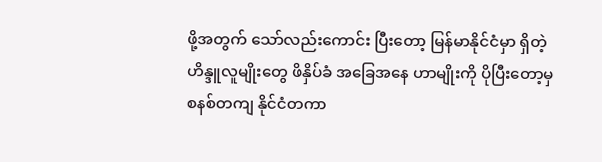ဖို့အတွက် သော်လည်းကောင်း ပြီးတော့ မြန်မာနိုင်ငံမှာ ရှိတဲ့ ဟိန္ဒူလူမျိုးတွေ ဖိနှိပ်ခံ အခြေအနေ ဟာမျိုးကို ပိုပြီးတော့မှ စနစ်တကျ နိုင်ငံတကာ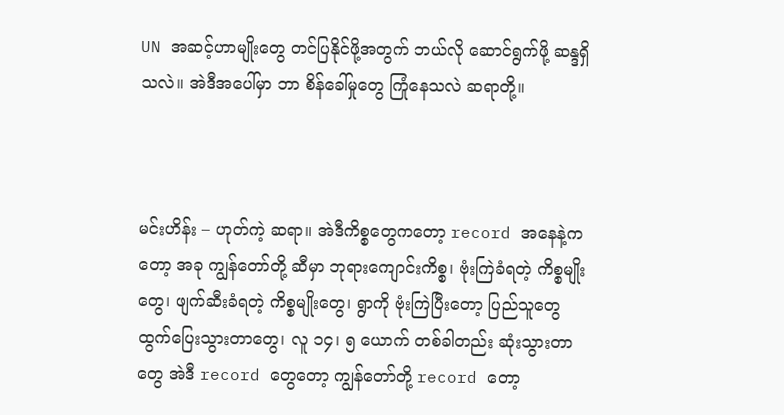UN အဆင့်ဟာမျိုးတွေ တင်ပြနိုင်ဖို့အတွက် ဘယ်လို ဆောင်ရွက်ဖို့ ဆန္ဒရှိသလဲ။ အဲဒီအပေါ်မှာ ဘာ စိန်ခေါ်မှုတွေ ကြုံနေသလဲ ဆရာတို့။



မင်းဟိန်း – ဟုတ်ကဲ့ ဆရာ။ အဲဒီကိစ္စတွေကတော့ record အနေနဲ့ကတော့ အခု ကျွန်တော်တို့ ဆီမှာ ဘုရားကျောင်းကိစ္စ၊ ဗုံးကြဲခံရတဲ့ ကိစ္စမျိုးတွေ၊ ဖျက်ဆီးခံရတဲ့ ကိစ္စမျိုးတွေ၊ ရွာကို ဗုံးကြဲပြီးတော့ ပြည်သူတွေ ထွက်ပြေးသွားတာတွေ၊ လူ ၁၄၊ ၅ ယောက် တစ်ခါတည်း ဆုံးသွားတာတွေ အဲဒီ record တွေတော့ ကျွန်တော်တို့ record တော့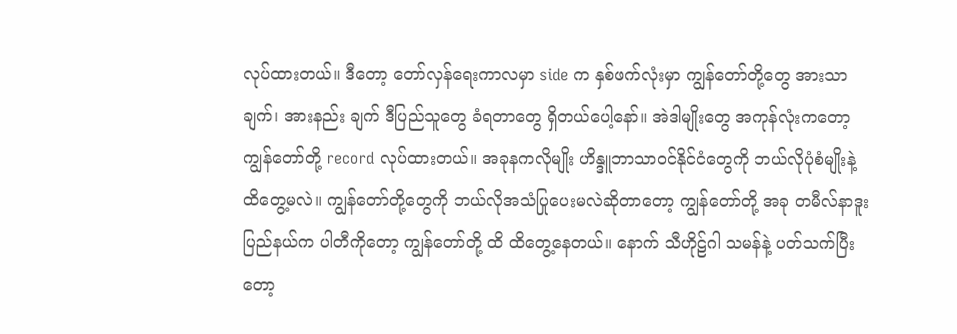လုပ်ထားတယ်။ ဒီတော့ တော်လှန်ရေးကာလမှာ side က နှစ်ဖက်လုံးမှာ ကျွန်တော်တို့တွေ အားသာချက်၊ အားနည်း ချက် ဒီပြည်သူတွေ ခံရတာတွေ ရှိတယ်ပေါ့နော်။ အဲဒါမျိုးတွေ အကုန်လုံးကတော့ ကျွန်တော်တို့ record လုပ်ထားတယ်။ အခုနကလိုမျိုး ဟိန္ဒူဘာသာဝင်နိုင်ငံတွေကို ဘယ်လိုပုံစံမျိုးနဲ့ ထိတွေ့မလဲ။ ကျွန်တော်တို့တွေကို ဘယ်လိုအသံပြုပေးမလဲဆိုတာတော့ ကျွန်တော်တို့ အခု တမီလ်နာဒူးပြည်နယ်က ပါတီကိုတော့ ကျွန်တော်တို့ ထိ ထိတွေ့နေတယ်။ နောက် သီဟိုဠ်ဂါ သမန်နဲ့ ပတ်သက်ပြီးတော့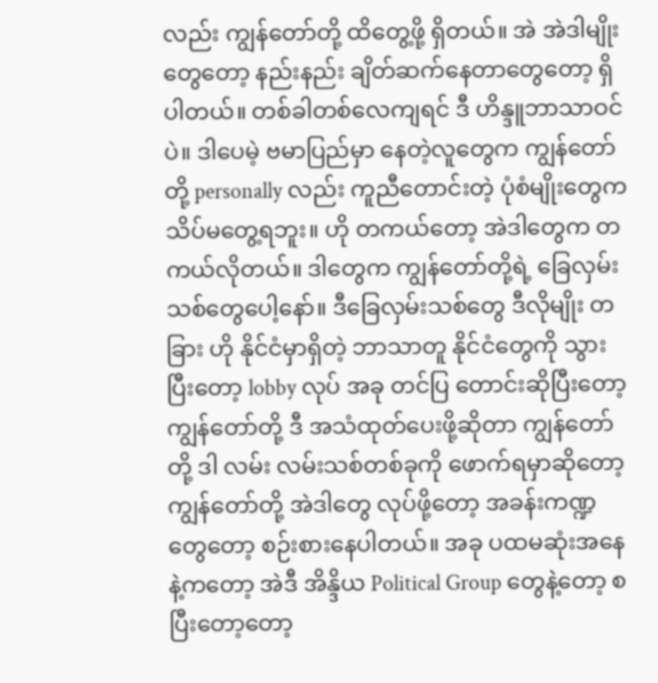လည်း ကျွန်တော်တို့ ထိတွေ့ဖို့ ရှိတယ်။ အဲ အဲဒါမျိုးတွေတော့ နည်းနည်း ချိတ်ဆက်နေတာတွေတော့ ရှိပါတယ်။ တစ်ခါတစ်လေကျရင် ဒီ ဟိန္ဒူဘာသာဝင်ပဲ။ ဒါပေမဲ့ ဗမာပြည်မှာ နေတဲ့လူတွေက ကျွန်တော်တို့ personally လည်း ကူညီတောင်းတဲ့ ပုံစံမျိုးတွေက သိပ်မတွေ့ရဘူး။ ဟို တကယ်တော့ အဲဒါတွေက တကယ်လိုတယ်။ ဒါတွေက ကျွန်တော်တို့ရဲ့ ခြေလှမ်းသစ်တွေပေါ့နော်။ ဒီခြေလှမ်းသစ်တွေ ဒီလိုမျိုး တခြား ဟို နိုင်ငံမှာရှိတဲ့ ဘာသာတူ နိုင်ငံတွေကို သွားပြီးတော့ lobby လုပ် အခု တင်ပြ တောင်းဆိုပြီးတော့ ကျွန်တော်တို့ ဒီ အသံထုတ်ပေးဖို့ဆိုတာ ကျွန်တော်တို့ ဒါ လမ်း လမ်းသစ်တစ်ခုကို ဖောက်ရမှာဆိုတော့ ကျွန်တော်တို့ အဲဒါတွေ လုပ်ဖို့တော့ အခန်းကဏ္ဍ တွေတော့ စဉ်းစားနေပါတယ်။ အခု ပထမဆုံးအနေနဲ့ကတော့ အဲဒီ အိန္ဒိယ Political Group တွေနဲ့တော့ စပြီးတော့တော့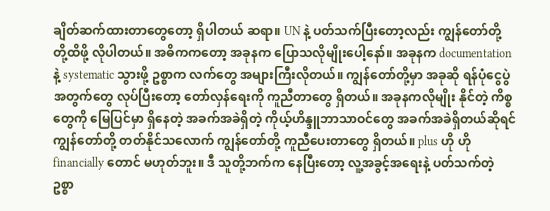ချိတ်ဆက်ထားတာတွေတော့ ရှိပါတယ် ဆရာ။ UN နဲ့ ပတ်သက်ပြီးတော့လည်း ကျွန်တော်တို့ တို့ထိဖို့ လိုပါတယ်။ အဓိကကတော့ အခုနက ပြောသလိုမျိုးပေါ့နော်။ အခုနက documentation နဲ့ systematic သွားဖို့ ဥစ္စာက လက်တွေ အများကြီးလိုတယ်။ ကျွန်တော်တို့မှာ အခုဆို ရန်ပုံငွေပွဲအတွက်တွေ လုပ်ပြီးတော့ တော်လှန်ရေးကို ကူညီတာတွေ ရှိတယ်။ အခုနကလိုမျိုး နိုင်တဲ့ ကိစ္စတွေကို မြေပြင်မှာ ရှိနေတဲ့ အခက်အခဲရှိတဲ့ ကိုယ့်ဟိန္ဒူဘာသာဝင်တွေ အခက်အခဲရှိတယ်ဆိုရင် ကျွန်တော်တို့ တတ်နိုင်သလောက် ကျွန်တော်တို့ ကူညီပေးတာတွေ ရှိတယ်။ plus ဟို ဟို financially တောင် မဟုတ်ဘူး။ ဒီ သူတို့ဘက်က နေပြီးတော့ လူ့အခွင့်အရေးနဲ့ ပတ်သက်တဲ့ ဥစ္စာ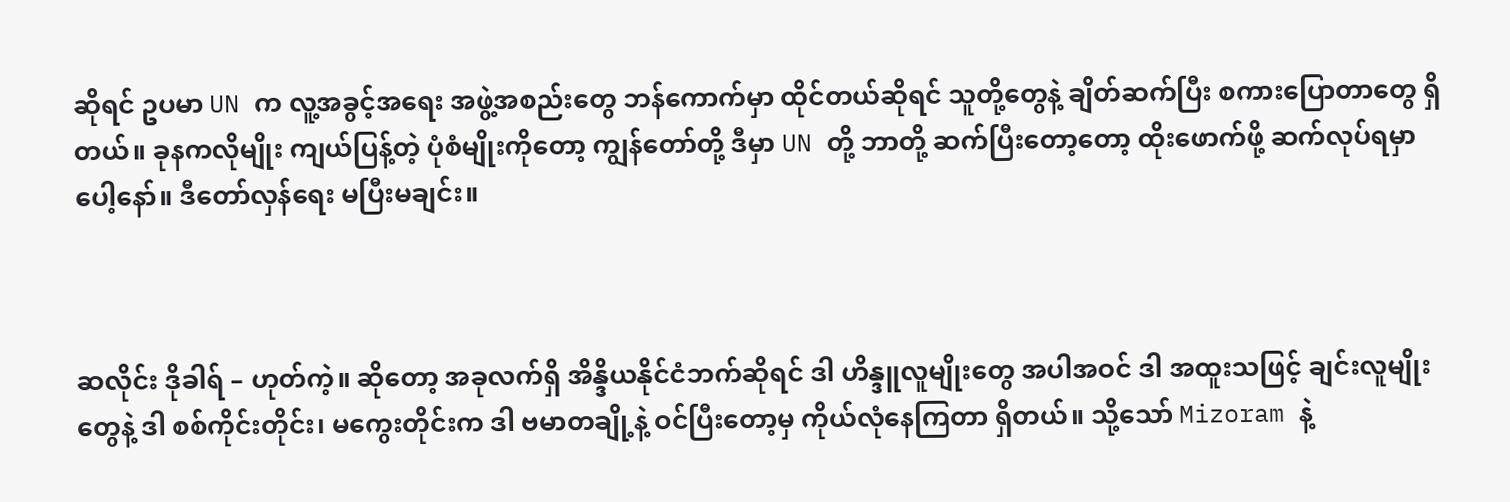ဆိုရင် ဥပမာ UN က လူ့အခွင့်အရေး အဖွဲ့အစည်းတွေ ဘန်ကောက်မှာ ထိုင်တယ်ဆိုရင် သူတို့တွေနဲ့ ချိတ်ဆက်ပြီး စကားပြောတာတွေ ရှိတယ်။ ခုနကလိုမျိုး ကျယ်ပြန့်တဲ့ ပုံစံမျိုးကိုတော့ ကျွန်တော်တို့ ဒီမှာ UN တို့ ဘာတို့ ဆက်ပြီးတော့တော့ ထိုးဖောက်ဖို့ ဆက်လုပ်ရမှာပေါ့နော်။ ဒီတော်လှန်ရေး မပြီးမချင်း။



ဆလိုင်း ဒိုခါရ် – ဟုတ်ကဲ့။ ဆိုတော့ အခုလက်ရှိ အိန္ဒိယနိုင်ငံဘက်ဆိုရင် ဒါ ဟိန္ဒူလူမျိုးတွေ အပါအဝင် ဒါ အထူးသဖြင့် ချင်းလူမျိုးတွေနဲ့ ဒါ စစ်ကိုင်းတိုင်း၊ မကွေးတိုင်းက ဒါ ဗမာတချို့နဲ့ ဝင်ပြီးတော့မှ ကိုယ်လုံနေကြတာ ရှိတယ်။ သို့သော် Mizoram နဲ့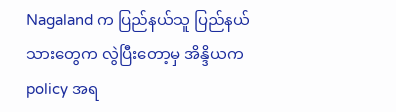Nagaland က ပြည်နယ်သူ ပြည်နယ်သားတွေက လွဲပြီးတော့မှ အိန္ဒိယက policy အရ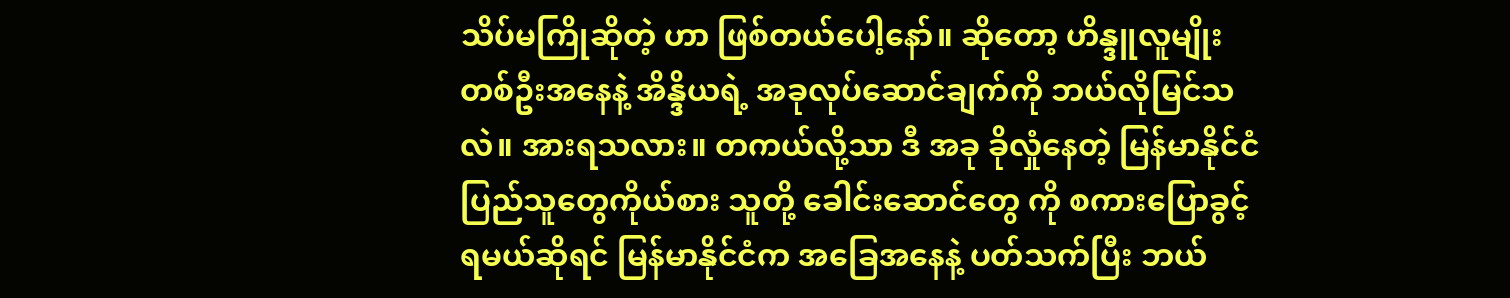သိပ်မကြိုဆိုတဲ့ ဟာ ဖြစ်တယ်ပေါ့နော်။ ဆိုတော့ ဟိန္ဒူလူမျိုးတစ်ဦးအနေနဲ့ အိန္ဒိယရဲ့ အခုလုပ်ဆောင်ချက်ကို ဘယ်လိုမြင်သလဲ။ အားရသလား။ တကယ်လို့သာ ဒီ အခု ခိုလှုံနေတဲ့ မြန်မာနိုင်ငံ ပြည်သူတွေကိုယ်စား သူတို့ ခေါင်းဆောင်တွေ ကို စကားပြောခွင့်ရမယ်ဆိုရင် မြန်မာနိုင်ငံက အခြေအနေနဲ့ ပတ်သက်ပြီး ဘယ်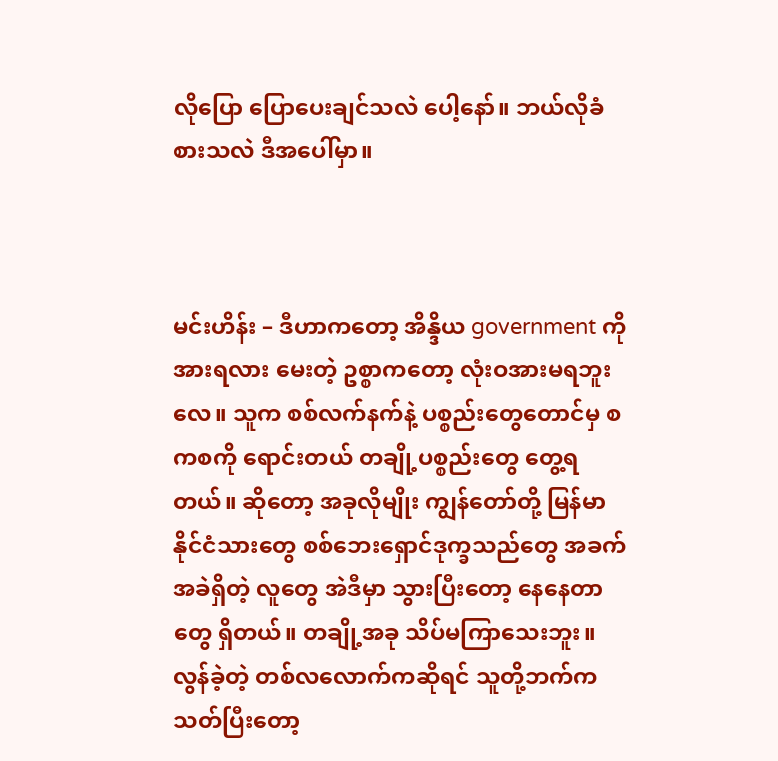လိုပြော ပြောပေးချင်သလဲ ပေါ့နော်။ ဘယ်လိုခံစားသလဲ ဒီအပေါ်မှာ။



မင်းဟိန်း – ဒီဟာကတော့ အိန္ဒိယ government ကို အားရလား မေးတဲ့ ဥစ္စာကတော့ လုံးဝအားမရဘူးလေ။ သူက စစ်လက်နက်နဲ့ ပစ္စည်းတွေတောင်မှ စကစကို ရောင်းတယ် တချို့ပစ္စည်းတွေ တွေ့ရတယ်။ ဆိုတော့ အခုလိုမျိုး ကျွန်တော်တို့ မြန်မာနိုင်ငံသားတွေ စစ်ဘေးရှောင်ဒုက္ခသည်တွေ အခက်အခဲရှိတဲ့ လူတွေ အဲဒီမှာ သွားပြီးတော့ နေနေတာတွေ ရှိတယ်။ တချို့အခု သိပ်မကြာသေးဘူး။ လွန်ခဲ့တဲ့ တစ်လလောက်ကဆိုရင် သူတို့ဘက်က သတ်ပြီးတော့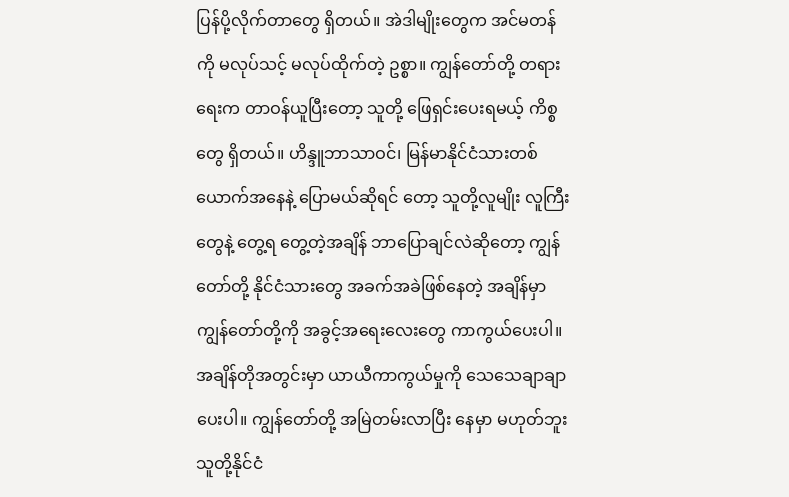ပြန်ပို့လိုက်တာတွေ ရှိတယ်။ အဲဒါမျိုးတွေက အင်မတန်ကို မလုပ်သင့် မလုပ်ထိုက်တဲ့ ဥစ္စာ။ ကျွန်တော်တို့ တရားရေးက တာဝန်ယူပြီးတော့ သူတို့ ဖြေရှင်းပေးရမယ့် ကိစ္စတွေ ရှိတယ်။ ဟိန္ဒူဘာသာဝင်၊ မြန်မာနိုင်ငံသားတစ်ယောက်အနေနဲ့ ပြောမယ်ဆိုရင် တော့ သူတို့လူမျိုး လူကြီးတွေနဲ့ တွေ့ရ တွေ့တဲ့အချိန် ဘာပြောချင်လဲဆိုတော့ ကျွန်တော်တို့ နိုင်ငံသားတွေ အခက်အခဲဖြစ်နေတဲ့ အချိန်မှာ ကျွန်တော်တို့ကို အခွင့်အရေးလေးတွေ ကာကွယ်ပေးပါ။ အချိန်တိုအတွင်းမှာ ယာယီကာကွယ်မှုကို သေသေချာချာပေးပါ။ ကျွန်တော်တို့ အမြဲတမ်းလာပြီး နေမှာ မဟုတ်ဘူး သူတို့နိုင်ငံ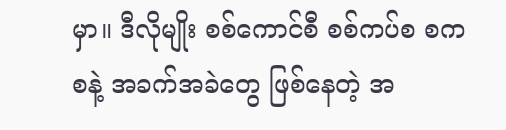မှာ။ ဒီလိုမျိုး စစ်ကောင်စီ စစ်ကပ်စ စကစနဲ့ အခက်အခဲတွေ ဖြစ်နေတဲ့ အ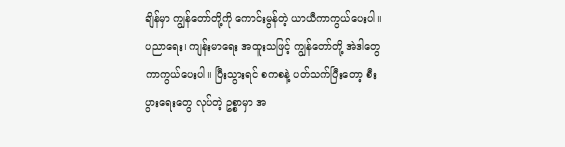ချိန်မှာ ကျွန်တော်တို့ကို ကောင်းမွန်တဲ့ ယာယီကာကွယ်ပေးပါ။ ပညာရေး၊ ကျန်းမာရေး အထူးသဖြင့် ကျွန်တော်တို့ အဲဒါတွေ ကာကွယ်ပေးပါ။ ပြီးသွားရင် စကစနဲ့ ပတ်သက်ပြီးတော့ စီးပွားရေးတွေ လုပ်တဲ့ ဥစ္စာမှာ အ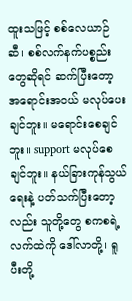ထူးသဖြင့် စစ်လေယာဉ်ဆီ၊ စစ်လက်နက်ပစ္စည်းတွေဆိုရင် ဆက်ပြီးတော့ အရောင်းအဝယ် မလုပ်ပေးချင်ဘူး။ မရောင်းစေချင်ဘူး။ support မလုပ်စေချင်ဘူး။ နယ်ခြားကုန်သွယ်ရေးနဲ့ ပတ်သက်ပြီးတော့လည်း သူတို့တွေ စကစရဲ့ လက်ထဲကို ဒေါ်လာတို့၊ ရူပီးတို့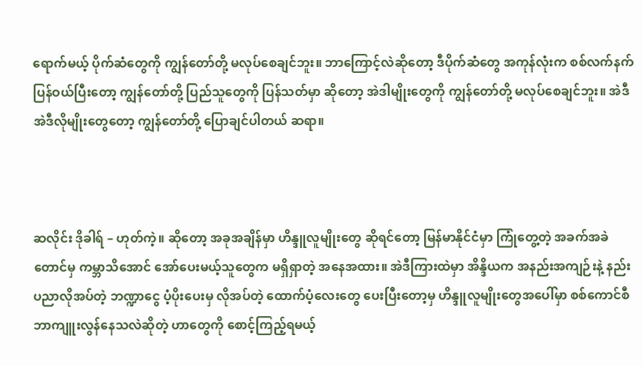ရောက်မယ့် ပိုက်ဆံတွေကို ကျွန်တော်တို့ မလုပ်စေချင်ဘူး။ ဘာကြောင့်လဲဆိုတော့ ဒီပိုက်ဆံတွေ အကုန်လုံးက စစ်လက်နက်ပြန်ဝယ်ပြီးတော့ ကျွန်တော်တို့ ပြည်သူတွေကို ပြန်သတ်မှာ ဆိုတော့ အဲဒါမျိုးတွေကို ကျွန်တော်တို့ မလုပ်စေချင်ဘူး။ အဲဒီ အဲဒီလိုမျိုးတွေတော့ ကျွန်တော်တို့ ပြောချင်ပါတယ် ဆရာ။



ဆလိုင်း ဒိုခါရ် – ဟုတ်ကဲ့။ ဆိုတော့ အခုအချိန်မှာ ဟိန္ဒူလူမျိုးတွေ ဆိုရင်တော့ မြန်မာနိုင်ငံမှာ ကြုံတွေ့တဲ့ အခက်အခဲတောင်မှ ကမ္ဘာသိအောင် အော်ပေးမယ့်သူတွေက မရှိရှာတဲ့ အနေအထား။ အဲဒီကြားထဲမှာ အိန္ဒိယက အနည်းအကျဉ်းနဲ့ နည်းပညာလိုအပ်တဲ့ ဘဏ္ဍာငွေ ပံ့ပိုးပေးမှ လိုအပ်တဲ့ ထောက်ပံ့လေးတွေ ပေးပြီးတော့မှ ဟိန္ဒူလူမျိုးတွေအပေါ်မှာ စစ်ကောင်စီ ဘာကျူးလွန်နေသလဲဆိုတဲ့ ဟာတွေကို စောင့်ကြည့်ရမယ့်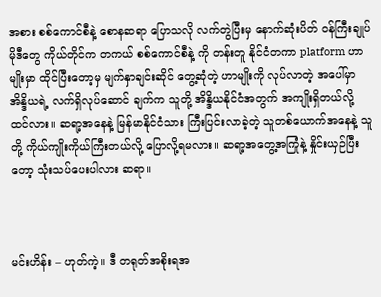အစား စစ်ကောင်စီနဲ့ စောနဆရာ ပြောသလို လက်တွဲပြီးမှ နောက်ဆုံးပိတ် ဝန်ကြီးချုပ်မိုဒီတွေ ကိုယ်တိုင်က တကယ် စစ်ကောင်စီနဲ့ ကို တန်းတူ နိုင်ငံတကာ platform ဟာမျိုးမှာ ထိုင်ပြီးတော့မှ မျက်နှာချင်းဆိုင် တွေ့ဆုံတဲ့ ဟာမျိုးကို လုပ်လာတဲ့ အပေါ်မှာ အိန္ဒိယရဲ့ လက်ရှိလုပ်ဆောင် ချက်က သူတို့ အိန္ဒိယနိုင်ငံအတွက် အကျိုးရှိတယ်လို့ ထင်လား။ ဆရာ့အနေနဲ့ မြန်မာနိုင်ငံသား ကြီးပြင်းလာခဲ့တဲ့ သူတစ်ယောက်အနေနဲ့ သူတို့ ကိုယ်ကျိုးကိုယ်ကြီးတယ်လို့ ပြောလို့ရမလား။ ဆရာ့အတွေ့အကြုံနဲ့ နှိုင်းယှဉ်ပြီးတော့ သုံးသပ်ပေးပါလား ဆရာ။



မင်းဟိန်း – ဟုတ်ကဲ့။ ဒီ တရုတ်အစိုးရအ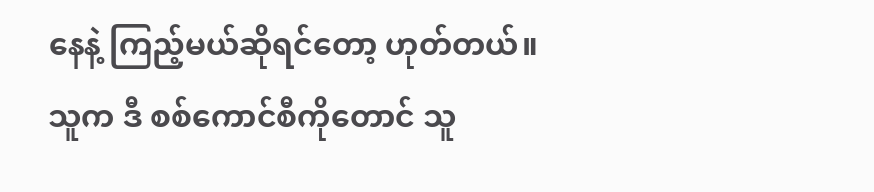နေနဲ့ ကြည့်မယ်ဆိုရင်တော့ ဟုတ်တယ်။ သူက ဒီ စစ်ကောင်စီကိုတောင် သူ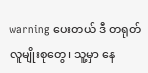warning ပေးတယ် ဒီ တရုတ်လူမျိုးစုတွေ၊ သူ့မှာ နေ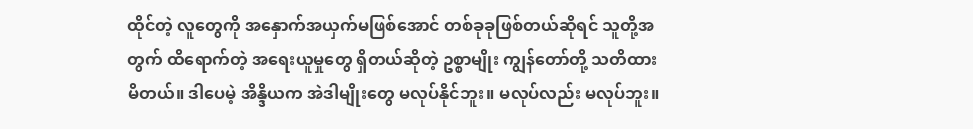ထိုင်တဲ့ လူတွေကို အနှောက်အယှက်မဖြစ်အောင် တစ်ခုခုဖြစ်တယ်ဆိုရင် သူတို့အတွက် ထိရောက်တဲ့ အရေးယူမှုတွေ ရှိတယ်ဆိုတဲ့ ဥစ္စာမျိုး ကျွန်တော်တို့ သတိထားမိတယ်။ ဒါပေမဲ့ အိန္ဒိယက အဲဒါမျိုးတွေ မလုပ်နိုင်ဘူး။ မလုပ်လည်း မလုပ်ဘူး။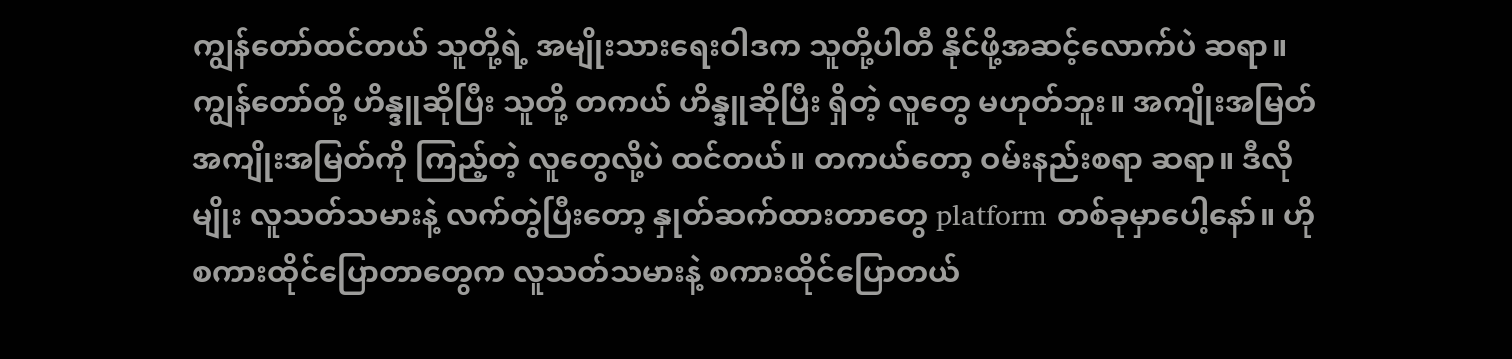ကျွန်တော်ထင်တယ် သူတို့ရဲ့ အမျိုးသားရေးဝါဒက သူတို့ပါတီ နိုင်ဖို့အဆင့်လောက်ပဲ ဆရာ။ ကျွန်တော်တို့ ဟိန္ဒူဆိုပြီး သူတို့ တကယ် ဟိန္ဒူဆိုပြီး ရှိတဲ့ လူတွေ မဟုတ်ဘူး။ အကျိုးအမြတ် အကျိုးအမြတ်ကို ကြည့်တဲ့ လူတွေလို့ပဲ ထင်တယ်။ တကယ်တော့ ဝမ်းနည်းစရာ ဆရာ။ ဒီလိုမျိုး လူသတ်သမားနဲ့ လက်တွဲပြီးတော့ နှုတ်ဆက်ထားတာတွေ platform တစ်ခုမှာပေါ့နော်။ ဟို စကားထိုင်ပြောတာတွေက လူသတ်သမားနဲ့ စကားထိုင်ပြောတယ်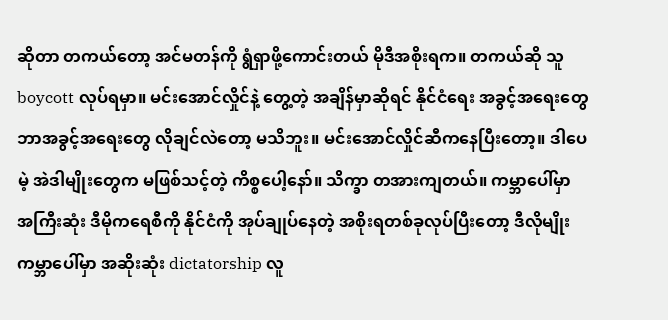ဆိုတာ တကယ်တော့ အင်မတန်ကို ရွံရှာဖို့ကောင်းတယ် မိုဒီအစိုးရက။ တကယ်ဆို သူ boycott လုပ်ရမှာ။ မင်းအောင်လှိုင်နဲ့ တွေ့တဲ့ အချိန်မှာဆိုရင် နိုင်ငံရေး အခွင့်အရေးတွေ ဘာအခွင့်အရေးတွေ လိုချင်လဲတော့ မသိဘူး။ မင်းအောင်လှိုင်ဆီကနေပြီးတော့။ ဒါပေမဲ့ အဲဒါမျိုးတွေက မဖြစ်သင့်တဲ့ ကိစ္စပေါ့နော်။ သိက္ခာ တအားကျတယ်။ ကမ္ဘာပေါ်မှာ အကြီးဆုံး ဒီမိုကရေစီကို နိုင်ငံကို အုပ်ချုပ်နေတဲ့ အစိုးရတစ်ခုလုပ်ပြီးတော့ ဒီလိုမျိုး ကမ္ဘာပေါ်မှာ အဆိုးဆုံး dictatorship လူ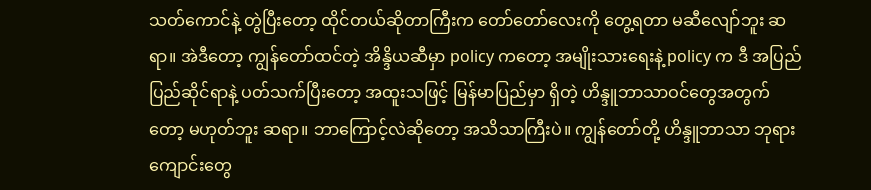သတ်ကောင်နဲ့ တွဲပြီးတော့ ထိုင်တယ်ဆိုတာကြီးက တော်တော်လေးကို တွေ့ရတာ မဆီလျော်ဘူး ဆရာ။ အဲဒီတော့ ကျွန်တော်ထင်တဲ့ အိန္ဒိယဆီမှာ policy ကတော့ အမျိုးသားရေးနဲ့ policy က ဒီ အပြည်ပြည်ဆိုင်ရာနဲ့ ပတ်သက်ပြီးတော့ အထူးသဖြင့် မြန်မာပြည်မှာ ရှိတဲ့ ဟိန္ဒူဘာသာဝင်တွေအတွက်တော့ မဟုတ်ဘူး ဆရာ။ ဘာကြောင့်လဲဆိုတော့ အသိသာကြီးပဲ။ ကျွန်တော်တို့ ဟိန္ဒူဘာသာ ဘုရားကျောင်းတွေ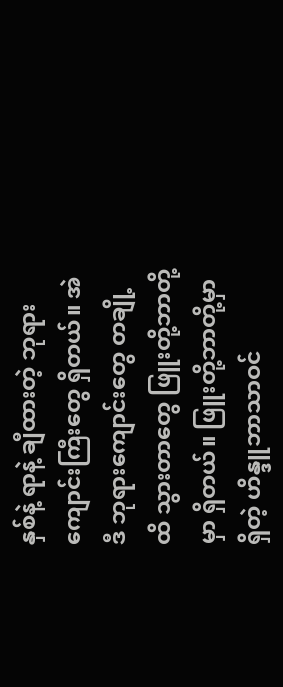နှစ်နဲ့ ရာနဲ့ ချီထားတဲ့ ဘုရားကျောင်းကြီးတွေ ရှိတယ်။ အဲဒီ ဘုရားကျောင်းတွေ တချို့ထိ သွားတာတွေ ဖြူးတို့ဘာတို့မှာ ရှိတယ်။ ဖြူးတို့ဘာတို့မှာ ရှိတဲ့ ဟိန္ဒူဘာသာဝင်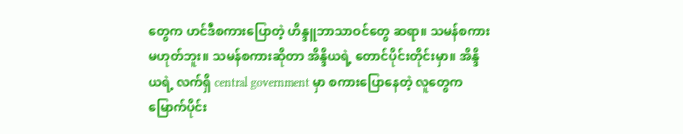တွေက ဟင်ဒီစကားပြောတဲ့ ဟိန္ဒူဘာသာဝင်တွေ ဆရာ။ သမန်စကားမဟုတ်ဘူး။ သမန်စကားဆိုတာ အိန္ဒိယရဲ့ တောင်ပိုင်းတိုင်းမှာ။ အိန္ဒိယရဲ့ လက်ရှိ central government မှာ စကားပြောနေတဲ့ လူတွေက မြောက်ပိုင်း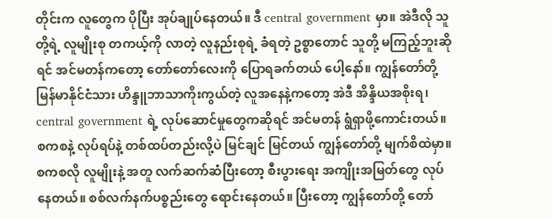တိုင်းက လူတွေက ပိုပြီး အုပ်ချုပ်နေတယ်။ ဒီ central government မှာ။ အဲဒီလို သူတို့ရဲ့ လူမျိုးစု တကယ့်ကို လာတဲ့ လူနည်းစုရဲ့ ခံရတဲ့ ဥစ္စာတောင် သူတို့ မကြည့်ဘူးဆိုရင် အင်မတန်ကတော့ တော်တော်လေးကို ပြောရခက်တယ် ပေါ့နော်။ ကျွန်တော်တို့ မြန်မာနိုင်ငံသား ဟိန္ဒူဘာသာကိုးကွယ်တဲ့ လူအနေနဲ့ကတော့ အဲဒီ အိန္ဒိယအစိုးရ၊ central government ရဲ့ လုပ်ဆောင်မှုတွေကဆိုရင် အင်မတန် ရွံရှာဖို့ကောင်းတယ်။ စကစနဲ့ လုပ်ရပ်နဲ့ တစ်ထပ်တည်းလို့ပဲ မြင်ချင် မြင်တယ် ကျွန်တော်တို့ မျက်စိထဲမှာ။ စကစလို လူမျိုးနဲ့ အတူ လက်ဆက်ဆံပြီးတော့ စီးပွားရေး အကျိုးအမြတ်တွေ လုပ်နေတယ်။ စစ်လက်နက်ပစ္စည်းတွေ ရောင်းနေတယ်။ ပြီးတော့ ကျွန်တော်တို့ တော်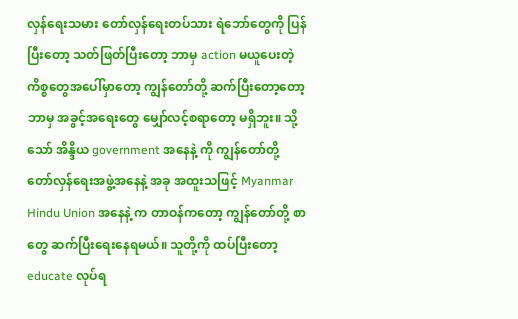လှန်ရေးသမား တော်လှန်ရေးတပ်သား ရဲဘော်တွေကို ပြန်ပြီးတော့ သတ်ဖြတ်ပြီးတော့ ဘာမှ action မယူပေးတဲ့ ကိစ္စတွေအပေါ်မှာတော့ ကျွန်တော်တို့ ဆက်ပြီးတော့တော့ ဘာမှ အခွင့်အရေးတွေ မျှော်လင့်စရာတော့ မရှိဘူး။ သို့သော် အိန္ဒိယ government အနေနဲ့ ကို ကျွန်တော်တို့ တော်လှန်ရေးအဖွဲ့အနေနဲ့ အခု အထူးသဖြင့် Myanmar Hindu Union အနေနဲ့ က တာဝန်ကတော့ ကျွန်တော်တို့ စာတွေ ဆက်ပြီးရေးနေရမယ်။ သူတို့ကို ထပ်ပြီးတော့ educate လုပ်ရ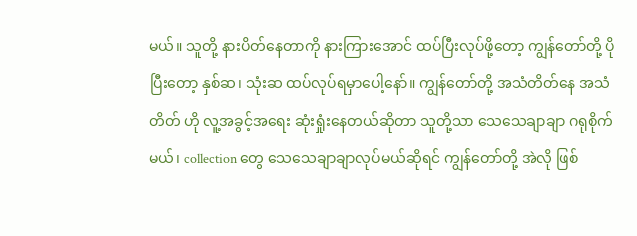မယ်။ သူတို့ နားပိတ်နေတာကို နားကြားအောင် ထပ်ပြီးလုပ်ဖို့တော့ ကျွန်တော်တို့ ပိုပြီးတော့ နှစ်ဆ၊ သုံးဆ ထပ်လုပ်ရမှာပေါ့နော်။ ကျွန်တော်တို့ အသံတိတ်နေ အသံတိတ် ဟို လူ့အခွင့်အရေး ဆုံးရှုံးနေတယ်ဆိုတာ သူတို့သာ သေသေချာချာ ဂရုစိုက်မယ်၊ collection တွေ သေသေချာချာလုပ်မယ်ဆိုရင် ကျွန်တော်တို့ အဲလို ဖြစ်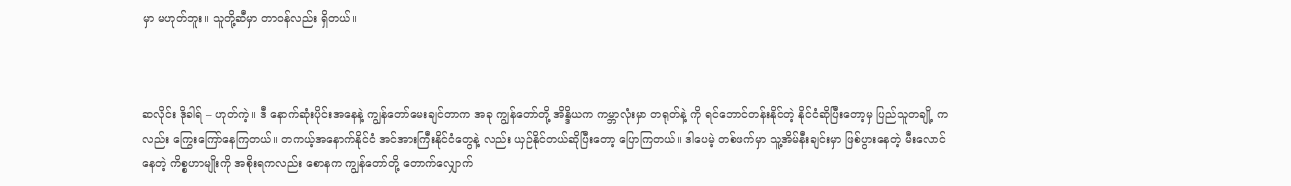မှာ မဟုတ်ဘူး။ သူတို့ဆီမှာ တာဝန်လည်း ရှိတယ်။



ဆလိုင်း ဒိုခါရ် – ဟုတ်ကဲ့။ ဒီ နောက်ဆုံးပိုင်းအနေနဲ့ ကျွန်တော်မေးချင်တာက အခု ကျွန်တော်တို့ အိန္ဒိယက ကမ္ဘာလုံးမှာ တရုတ်နဲ့ ကို ရင်ဘောင်တန်းနိုင်တဲ့ နိုင်ငံဆိုပြီးတော့မှ ပြည်သူတချို့ ကလည်း ကြွေးကြော်နေကြတယ်။ တကယ့်အနောက်နိုင်ငံ အင်အားကြီးနိုင်ငံတွေနဲ့ လည်း ယှဉ်နိုင်တယ်ဆိုပြီးတော့ ပြောကြတယ်။ ဒါပေမဲ့ တစ်ဖက်မှာ သူ့အိမ်နီးချင်းမှာ ဖြစ်ပွားနေတဲ့ မီးလောင်နေတဲ့ ကိစ္စဟာမျိုးကို အစိုးရကလည်း စောနက ကျွန်တော်တို့ တောက်လျှောက်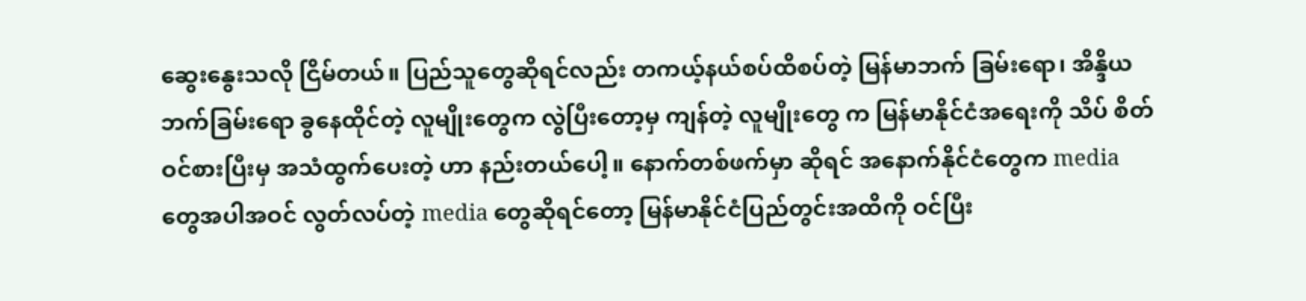ဆွေးနွေးသလို ငြိမ်တယ်။ ပြည်သူတွေဆိုရင်လည်း တကယ့်နယ်စပ်ထိစပ်တဲ့ မြန်မာဘက် ခြမ်းရော၊ အိန္ဒိယဘက်ခြမ်းရော ခွနေထိုင်တဲ့ လူမျိုးတွေက လွဲပြီးတော့မှ ကျန်တဲ့ လူမျိုးတွေ က မြန်မာနိုင်ငံအရေးကို သိပ် စိတ်ဝင်စားပြီးမှ အသံထွက်ပေးတဲ့ ဟာ နည်းတယ်ပေါ့။ နောက်တစ်ဖက်မှာ ဆိုရင် အနောက်နိုင်ငံတွေက media တွေအပါအဝင် လွတ်လပ်တဲ့ media တွေဆိုရင်တော့ မြန်မာနိုင်ငံပြည်တွင်းအထိကို ဝင်ပြီး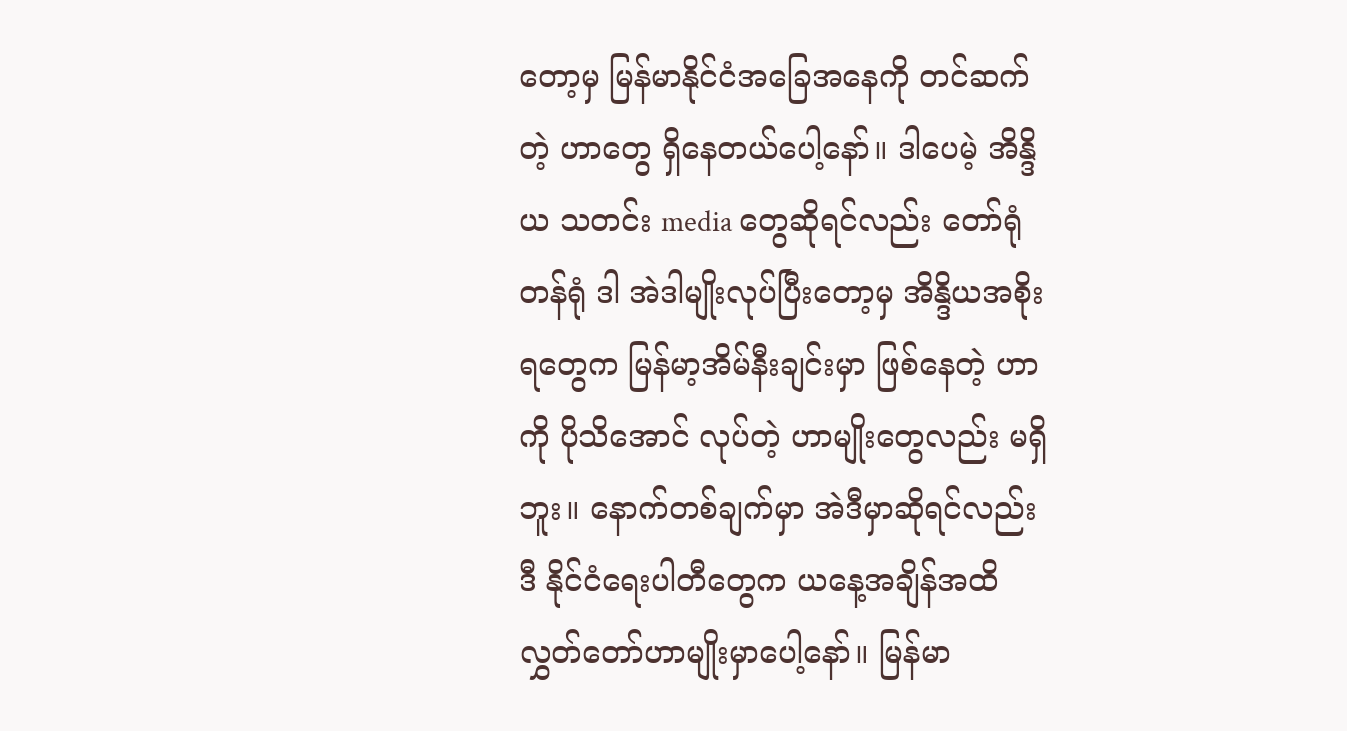တော့မှ မြန်မာနိုင်ငံအခြေအနေကို တင်ဆက်တဲ့ ဟာတွေ ရှိနေတယ်ပေါ့နော်။ ဒါပေမဲ့ အိန္ဒိယ သတင်း media တွေဆိုရင်လည်း တော်ရုံတန်ရုံ ဒါ အဲဒါမျိုးလုပ်ပြီးတော့မှ အိန္ဒိယအစိုးရတွေက မြန်မာ့အိမ်နီးချင်းမှာ ဖြစ်နေတဲ့ ဟာကို ပိုသိအောင် လုပ်တဲ့ ဟာမျိုးတွေလည်း မရှိဘူး။ နောက်တစ်ချက်မှာ အဲဒီမှာဆိုရင်လည်း ဒီ နိုင်ငံရေးပါတီတွေက ယနေ့အချိန်အထိ လွှတ်တော်ဟာမျိုးမှာပေါ့နော်။ မြန်မာ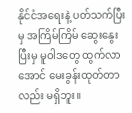နိုင်ငံအရေးနဲ့ ပတ်သက်ပြီးမှ အကြိမ်ကြိမ် ဆွေးနွေးပြီးမှ မူဝါဒတွေ ထွက်လာအောင် မေးခွန်းထုတ်တာလည်း မရှိဘူး။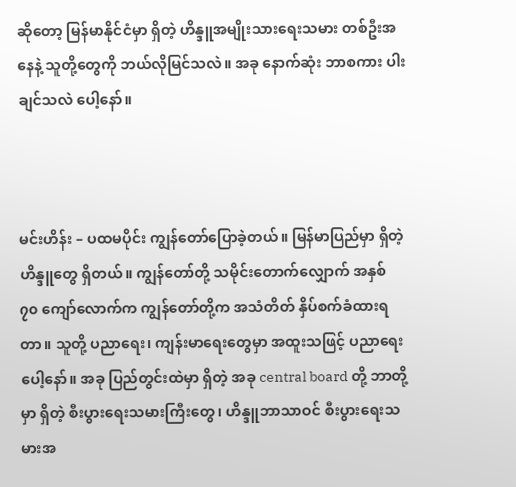ဆိုတော့ မြန်မာနိုင်ငံမှာ ရှိတဲ့ ဟိန္ဒူအမျိုးသားရေးသမား တစ်ဦးအနေနဲ့ သူတို့တွေကို ဘယ်လိုမြင်သလဲ။ အခု နောက်ဆုံး ဘာစကား ပါးချင်သလဲ ပေါ့နော်။



မင်းဟိန်း – ပထမပိုင်း ကျွန်တော်ပြောခဲ့တယ်။ မြန်မာပြည်မှာ ရှိတဲ့ ဟိန္ဒူတွေ ရှိတယ်။ ကျွန်တော်တို့ သမိုင်းတောက်လျှောက် အနှစ် ၇၀ ကျော်လောက်က ကျွန်တော်တို့က အသံတိတ် နှိပ်စက်ခံထားရတာ။ သူတို့ ပညာရေး၊ ကျန်းမာရေးတွေမှာ အထူးသဖြင့် ပညာရေးပေါ့နော်။ အခု ပြည်တွင်းထဲမှာ ရှိတဲ့ အခု central board တို့ ဘာတို့မှာ ရှိတဲ့ စီးပွားရေးသမားကြီးတွေ၊ ဟိန္ဒူဘာသာဝင် စီးပွားရေးသမားအ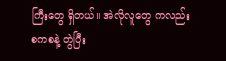ကြီးတွေ ရှိတယ်။ အဲလိုလူတွေ ကလည်း စကစနဲ့ တွဲပြီး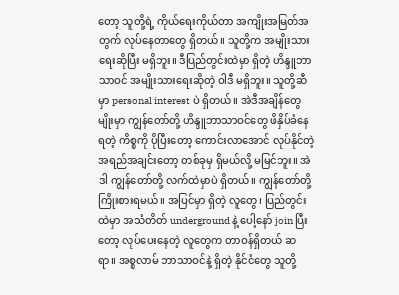တော့ သူတို့ရဲ့ ကိုယ်ရေးကိုယ်တာ အကျိုးအမြတ်အတွက် လုပ်နေတာတွေ ရှိတယ်။ သူတို့က အမျိုးသားရေးဆိုပြီး မရှိဘူး။ ဒီပြည်တွင်းထဲမှာ ရှိတဲ့ ဟိန္ဒူဘာသာဝင် အမျိုးသားရေးဆိုတဲ့ ဝါဒီ မရှိဘူး။ သူတို့ဆီမှာ personal interest ပဲ ရှိတယ်။ အဲဒီအချိန်တွေမျိုးမှာ ကျွန်တော်တို့ ဟိန္ဒူဘာသာဝင်တွေ ဖိနှိပ်ခံနေရတဲ့ ကိစ္စကို ပိုပြီးတော့ ကောင်းလာအောင် လုပ်နိုင်တဲ့ အရည်အချင်းတော့ တစ်ခုမှ ရှိမယ်လို့ မမြင်ဘူး။ အဲဒါ ကျွန်တော်တို့ လက်ထဲမှာပဲ ရှိတယ်။ ကျွန်တော်တို့ ကြိုးစားရမယ်။ အပြင်မှာ ရှိတဲ့ လူတွေ၊ ပြည်တွင်းထဲမှာ အသံတိတ် underground နဲ့ ပေါ့နော် join ပြီးတော့ လုပ်ပေးနေတဲ့ လူတွေက တာဝန်ရှိတယ် ဆရာ။ အစ္စလာမ် ဘာသာဝင်နဲ့ ရှိတဲ့ နိုင်ငံတွေ သူတို့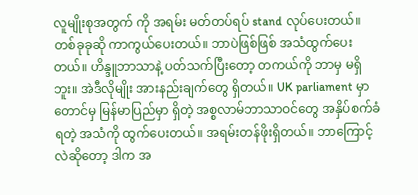လူမျိုးစုအတွက် ကို အရမ်း မတ်တပ်ရပ် stand လုပ်ပေးတယ်။ တစ်ခုခုဆို ကာကွယ်ပေးတယ်။ ဘာပဲဖြစ်ဖြစ် အသံထွက်ပေးတယ်။ ဟိန္ဒူဘာသာနဲ့ ပတ်သက်ပြီးတော့ တကယ်ကို ဘာမှ မရှိဘူး။ အဲဒီလိုမျိုး အားနည်းချက်တွေ ရှိတယ်။ UK parliament မှာတောင်မှ မြန်မာပြည်မှာ ရှိတဲ့ အစ္စလာမ်ဘာသာဝင်တွေ အနှိပ်စက်ခံရတဲ့ အသံကို ထွက်ပေးတယ်။ အရမ်းတန်ဖိုးရှိတယ်။ ဘာကြောင့်လဲဆိုတော့ ဒါက အ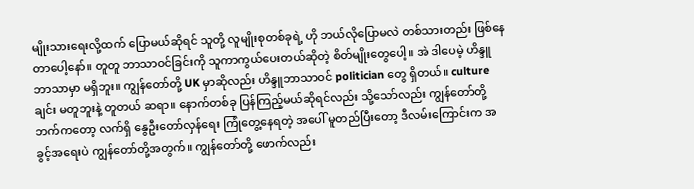မျိုးသားရေးလို့ထက် ပြောမယ်ဆိုရင် သူတို့ လူမျိုးစုတစ်ခုရဲ့ ဟို ဘယ်လိုပြောမလဲ တစ်သားတည်း ဖြစ်နေတာပေါ့နော်။ တူတူ ဘာသာဝင်ခြင်းကို သူကာကွယ်ပေးတယ်ဆိုတဲ့ စိတ်မျိုးတွေပေါ့။ အဲ ဒါပေမဲ့ ဟိန္ဒူဘာသာမှာ မရှိဘူး။ ကျွန်တော်တို့ UK မှာဆိုလည်း ဟိန္ဒူဘာသာဝင် politician တွေ ရှိတယ်။ culture ချင်း မတူဘူးနဲ့ တူတယ် ဆရာ။ နောက်တစ်ခု ပြန်ကြည့်မယ်ဆိုရင်လည်း သို့သော်လည်း ကျွန်တော်တို့ဘက်ကတော့ လက်ရှိ နွေဦးတော်လှန်ရေး ကြုံတွေ့နေရတဲ့ အပေါ် မူတည်ပြီးတော့ ဒီလမ်းကြောင်းက အခွင့်အရေးပဲ ကျွန်တော်တို့အတွက်။ ကျွန်တော်တို့ ဖောက်လည်း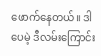ဖောက်နေတယ်။ ဒါပေမဲ့ ဒီလမ်းကြောင်း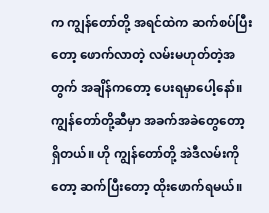က ကျွန်တော်တို့ အရင်ထဲက ဆက်စပ်ပြီးတော့ ဖောက်လာတဲ့ လမ်းမဟုတ်တဲ့အတွက် အချိန်ကတော့ ပေးရမှာပေါ့နော်။ ကျွန်တော်တို့ဆီမှာ အခက်အခဲတွေတော့ ရှိတယ်။ ဟို ကျွန်တော်တို့ အဲဒီလမ်းကိုတော့ ဆက်ပြီးတော့ ထိုးဖောက်ရမယ်။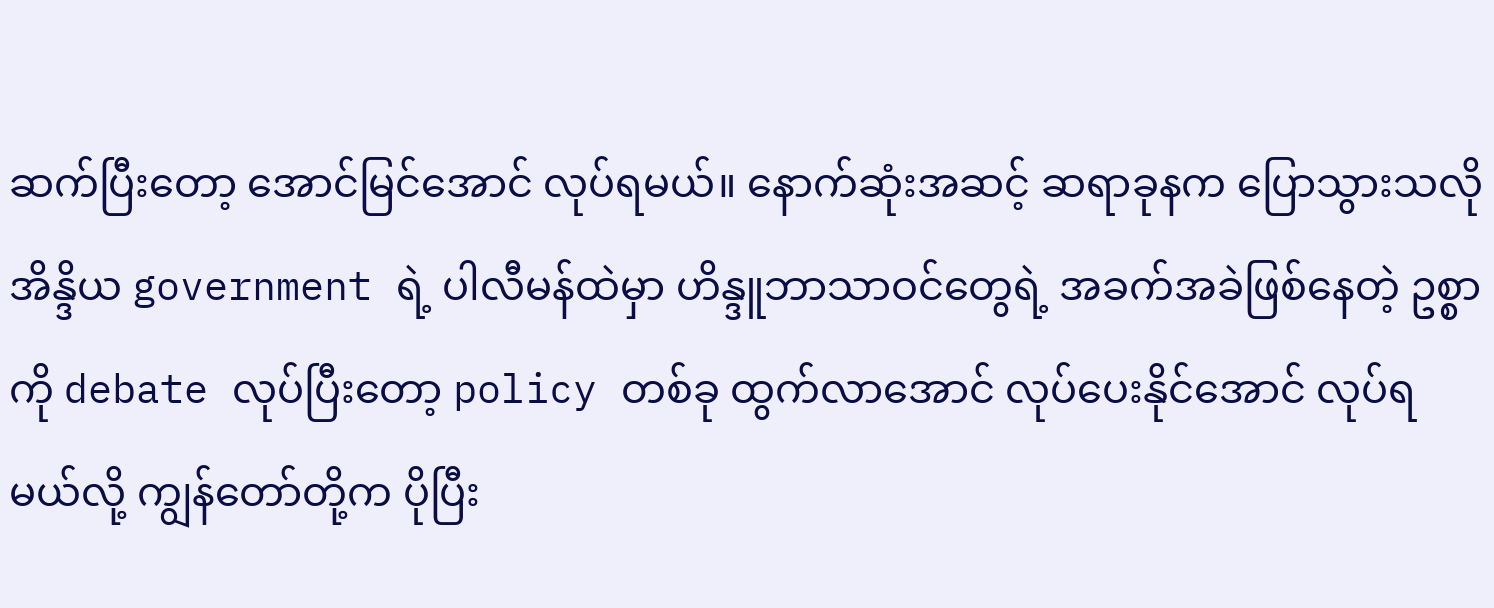ဆက်ပြီးတော့ အောင်မြင်အောင် လုပ်ရမယ်။ နောက်ဆုံးအဆင့် ဆရာခုနက ပြောသွားသလို အိန္ဒိယ government ရဲ့ ပါလီမန်ထဲမှာ ဟိန္ဒူဘာသာဝင်တွေရဲ့ အခက်အခဲဖြစ်နေတဲ့ ဥစ္စာကို debate လုပ်ပြီးတော့ policy တစ်ခု ထွက်လာအောင် လုပ်ပေးနိုင်အောင် လုပ်ရမယ်လို့ ကျွန်တော်တို့က ပိုပြီး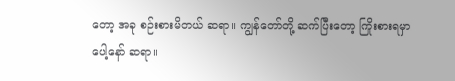တော့ အခု စဉ်းစားမိတယ် ဆရာ။ ကျွန်တော်တို့ ဆက်ပြီးတော့ ကြိုးစားရမှာပေါ့နော် ဆရာ။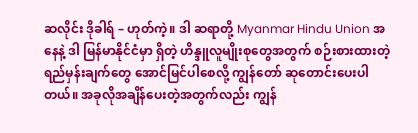ဆလိုင်း ဒိုခါရ် – ဟုတ်ကဲ့။ ဒါ ဆရာတို့ Myanmar Hindu Union အနေနဲ့ ဒါ မြန်မာနိုင်ငံမှာ ရှိတဲ့ ဟိန္ဒူလူမျိုးစုတွေအတွက် စဉ်းစားထားတဲ့ ရည်မှန်းချက်တွေ အောင်မြင်ပါစေလို့ ကျွန်တော် ဆုတောင်းပေးပါတယ်။ အခုလိုအချိန်ပေးတဲ့အတွက်လည်း ကျွန်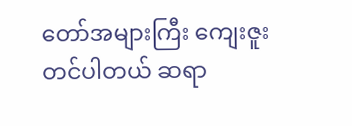တော်အများကြီး ကျေးဇူး တင်ပါတယ် ဆရာ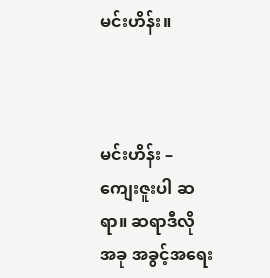မင်းဟိန်း။



မင်းဟိန်း – ကျေးဇူးပါ ဆရာ။ ဆရာဒီလို အခု အခွင့်အရေး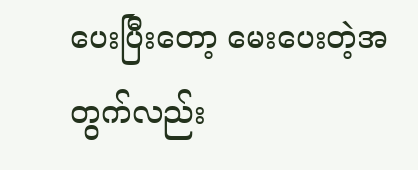ပေးပြီးတော့ မေးပေးတဲ့အတွက်လည်း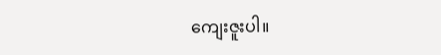ကျေးဇူးပါ။